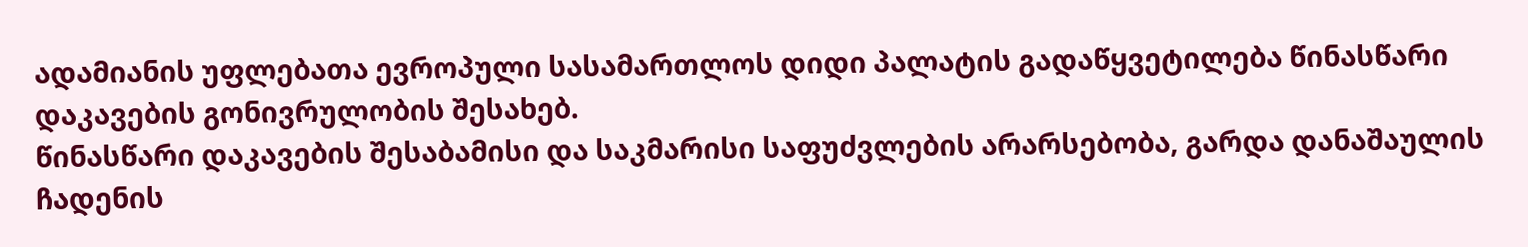ადამიანის უფლებათა ევროპული სასამართლოს დიდი პალატის გადაწყვეტილება წინასწარი დაკავების გონივრულობის შესახებ.
წინასწარი დაკავების შესაბამისი და საკმარისი საფუძვლების არარსებობა, გარდა დანაშაულის ჩადენის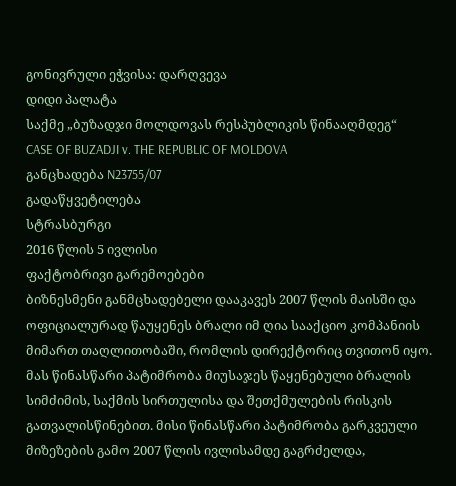გონივრული ეჭვისა: დარღვევა
დიდი პალატა
საქმე „ბუზადჯი მოლდოვას რესპუბლიკის წინააღმდეგ“
CASE OF BUZADJI v. THE REPUBLIC OF MOLDOVA
განცხადება N23755/07
გადაწყვეტილება
სტრასბურგი
2016 წლის 5 ივლისი
ფაქტობრივი გარემოებები
ბიზნესმენი განმცხადებელი დააკავეს 2007 წლის მაისში და ოფიციალურად წაუყენეს ბრალი იმ ღია სააქციო კომპანიის მიმართ თაღლითობაში, რომლის დირექტორიც თვითონ იყო. მას წინასწარი პატიმრობა მიუსაჯეს წაყენებული ბრალის სიმძიმის, საქმის სირთულისა და შეთქმულების რისკის გათვალისწინებით. მისი წინასწარი პატიმრობა გარკვეული მიზეზების გამო 2007 წლის ივლისამდე გაგრძელდა,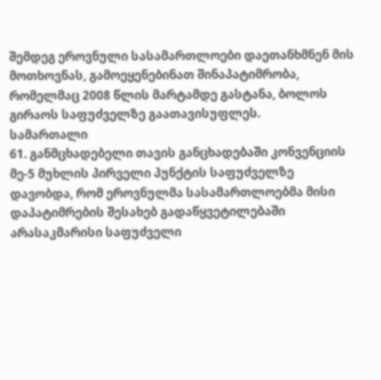შემდეგ ეროვნული სასამართლოები დაეთანხმნენ მის მოთხოვნას, გამოეყენებინათ შინაპატიმრობა, რომელმაც 2008 წლის მარტამდე გასტანა, ბოლოს გირაოს საფუძველზე გაათავისუფლეს.
სამართალი
61. განმცხადებელი თავის განცხადებაში კონვენციის მე-5 მუხლის პირველი პუნქტის საფუძველზე დავობდა, რომ ეროვნულმა სასამართლოებმა მისი დაპატიმრების შესახებ გადაწყვეტილებაში არასაკმარისი საფუძველი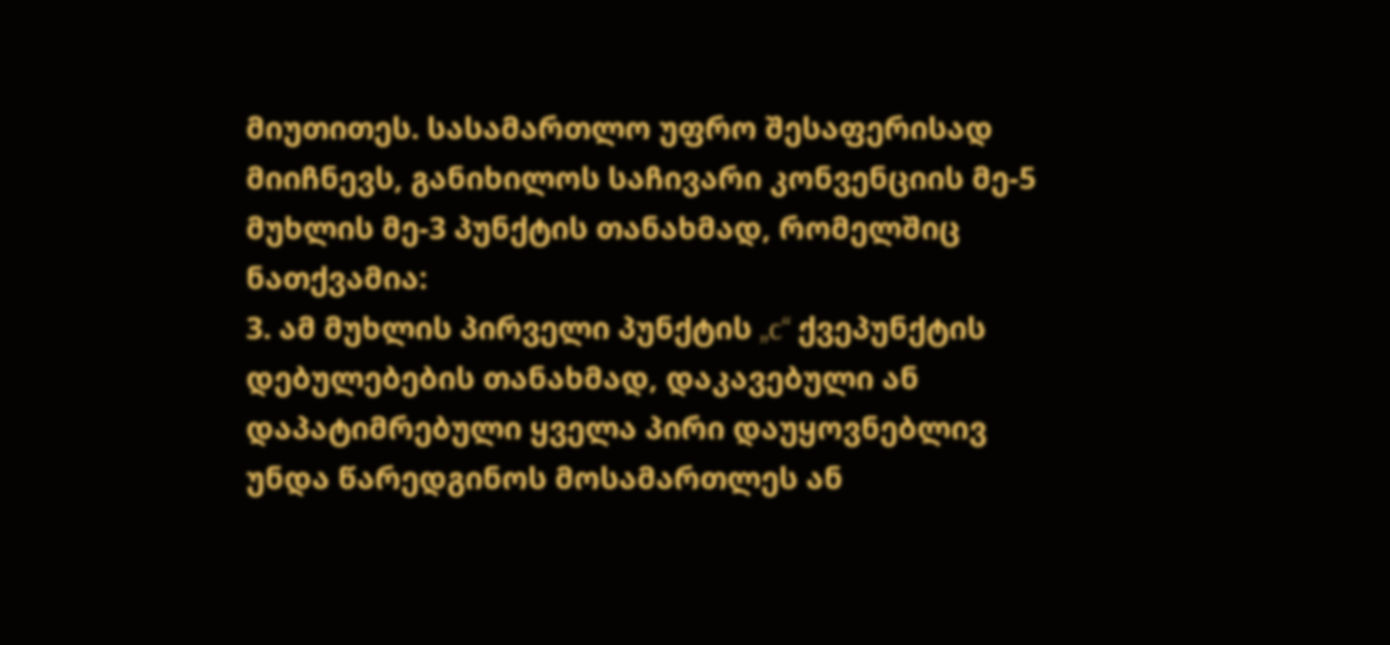მიუთითეს. სასამართლო უფრო შესაფერისად მიიჩნევს, განიხილოს საჩივარი კონვენციის მე-5 მუხლის მე-3 პუნქტის თანახმად, რომელშიც ნათქვამია:
3. ამ მუხლის პირველი პუნქტის „c“ ქვეპუნქტის დებულებების თანახმად, დაკავებული ან დაპატიმრებული ყველა პირი დაუყოვნებლივ უნდა წარედგინოს მოსამართლეს ან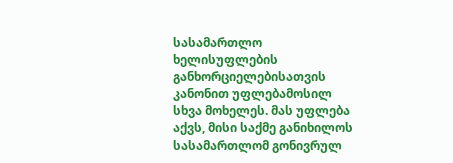სასამართლო ხელისუფლების განხორციელებისათვის კანონით უფლებამოსილ სხვა მოხელეს. მას უფლება აქვს, მისი საქმე განიხილოს სასამართლომ გონივრულ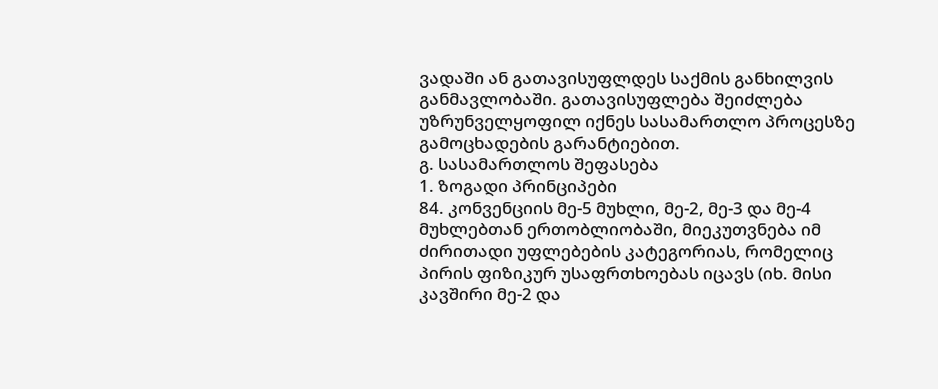ვადაში ან გათავისუფლდეს საქმის განხილვის განმავლობაში. გათავისუფლება შეიძლება უზრუნველყოფილ იქნეს სასამართლო პროცესზე გამოცხადების გარანტიებით.
გ. სასამართლოს შეფასება
1. ზოგადი პრინციპები
84. კონვენციის მე-5 მუხლი, მე-2, მე-3 და მე-4 მუხლებთან ერთობლიობაში, მიეკუთვნება იმ ძირითადი უფლებების კატეგორიას, რომელიც პირის ფიზიკურ უსაფრთხოებას იცავს (იხ. მისი კავშირი მე-2 და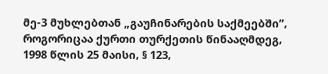მე-3 მუხლებთან „გაუჩინარების საქმეებში”, როგორიცაა ქურთი თურქეთის წინააღმდეგ, 1998 წლის 25 მაისი, § 123,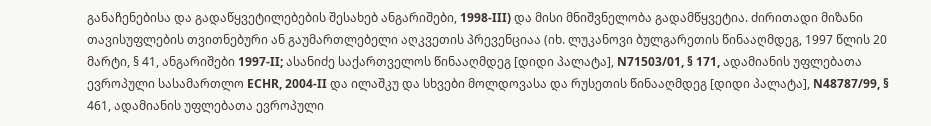განაჩენებისა და გადაწყვეტილებების შესახებ ანგარიშები, 1998-III) და მისი მნიშვნელობა გადამწყვეტია. ძირითადი მიზანი თავისუფლების თვითნებური ან გაუმართლებელი აღკვეთის პრევენციაა (იხ. ლუკანოვი ბულგარეთის წინააღმდეგ, 1997 წლის 20 მარტი, § 41, ანგარიშები 1997‑II; ასანიძე საქართველოს წინააღმდეგ [დიდი პალატა], N71503/01, § 171, ადამიანის უფლებათა ევროპული სასამართლო ECHR, 2004‑II და ილაშკუ და სხვები მოლდოვასა და რუსეთის წინააღმდეგ [დიდი პალატა], N48787/99, § 461, ადამიანის უფლებათა ევროპული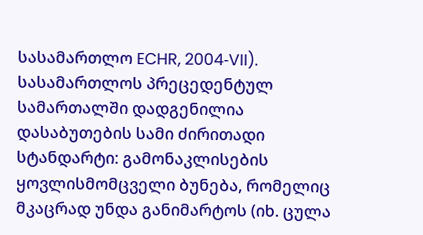სასამართლო ECHR, 2004‑VII). სასამართლოს პრეცედენტულ სამართალში დადგენილია დასაბუთების სამი ძირითადი სტანდარტი: გამონაკლისების ყოვლისმომცველი ბუნება, რომელიც მკაცრად უნდა განიმარტოს (იხ. ცულა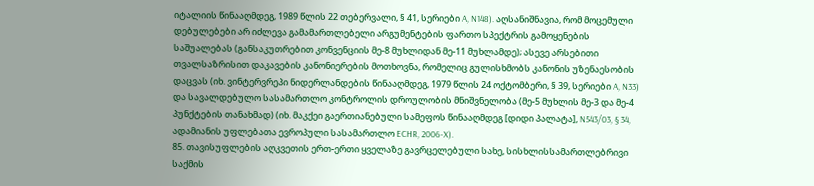იტალიის წინააღმდეგ, 1989 წლის 22 თებერვალი, § 41, სერიები A, N148). აღსანიშნავია, რომ მოცემული დებულებები არ იძლევა გამამართლებელი არგუმენტების ფართო სპექტრის გამოყენების საშუალებას (განსაკუთრებით კონვენციის მე-8 მუხლიდან მე-11 მუხლამდე); ასევე არსებითი თვალსაზრისით დაკავების კანონიერების მოთხოვნა, რომელიც გულისხმობს კანონის უზენაესობის დაცვას (იხ. ვინტერვრეპი ნიდერლანდების წინააღმდეგ, 1979 წლის 24 ოქტომბერი, § 39, სერიები A, N33) და სავალდებულო სასამართლო კონტროლის დროულობის მნიშვნელობა (მე-5 მუხლის მე-3 და მე-4 პუნქტების თანახმად) (იხ. მაკქეი გაერთიანებული სამეფოს წინააღმდეგ [დიდი პალატა], N543/03, § 34, ადამიანის უფლებათა ევროპული სასამართლო ECHR, 2006‑X).
85. თავისუფლების აღკვეთის ერთ-ერთი ყველაზე გავრცელებული სახე, სისხლისსამართლებრივი საქმის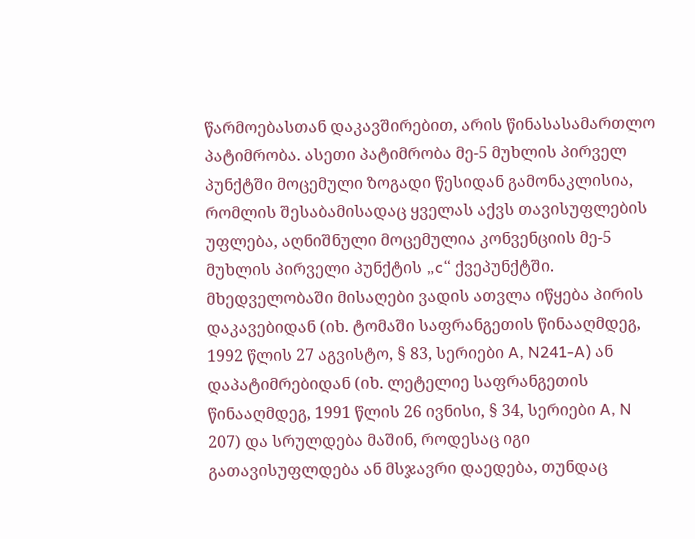წარმოებასთან დაკავშირებით, არის წინასასამართლო პატიმრობა. ასეთი პატიმრობა მე-5 მუხლის პირველ პუნქტში მოცემული ზოგადი წესიდან გამონაკლისია, რომლის შესაბამისადაც ყველას აქვს თავისუფლების უფლება, აღნიშნული მოცემულია კონვენციის მე-5 მუხლის პირველი პუნქტის „c“ ქვეპუნქტში. მხედველობაში მისაღები ვადის ათვლა იწყება პირის დაკავებიდან (იხ. ტომაში საფრანგეთის წინააღმდეგ, 1992 წლის 27 აგვისტო, § 83, სერიები A, N241‑A) ან დაპატიმრებიდან (იხ. ლეტელიე საფრანგეთის წინააღმდეგ, 1991 წლის 26 ივნისი, § 34, სერიები A, N 207) და სრულდება მაშინ, როდესაც იგი გათავისუფლდება ან მსჯავრი დაედება, თუნდაც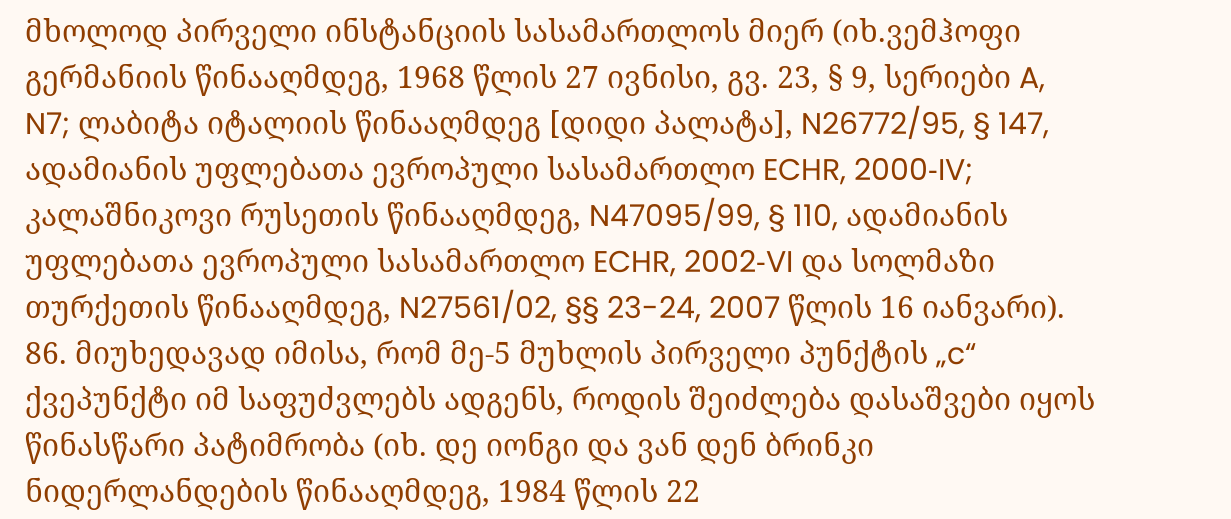მხოლოდ პირველი ინსტანციის სასამართლოს მიერ (იხ.ვემჰოფი გერმანიის წინააღმდეგ, 1968 წლის 27 ივნისი, გვ. 23, § 9, სერიები A, N7; ლაბიტა იტალიის წინააღმდეგ [დიდი პალატა], N26772/95, § 147, ადამიანის უფლებათა ევროპული სასამართლო ECHR, 2000‑IV; კალაშნიკოვი რუსეთის წინააღმდეგ, N47095/99, § 110, ადამიანის უფლებათა ევროპული სასამართლო ECHR, 2002‑VI და სოლმაზი თურქეთის წინააღმდეგ, N27561/02, §§ 23-24, 2007 წლის 16 იანვარი).
86. მიუხედავად იმისა, რომ მე-5 მუხლის პირველი პუნქტის „c“ ქვეპუნქტი იმ საფუძვლებს ადგენს, როდის შეიძლება დასაშვები იყოს წინასწარი პატიმრობა (იხ. დე იონგი და ვან დენ ბრინკი ნიდერლანდების წინააღმდეგ, 1984 წლის 22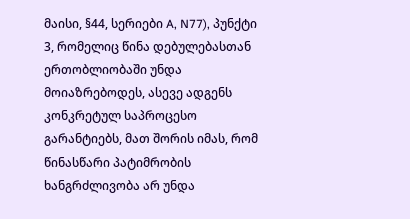მაისი, §44, სერიები A, N77), პუნქტი 3, რომელიც წინა დებულებასთან ერთობლიობაში უნდა მოიაზრებოდეს, ასევე ადგენს კონკრეტულ საპროცესო გარანტიებს, მათ შორის იმას, რომ წინასწარი პატიმრობის ხანგრძლივობა არ უნდა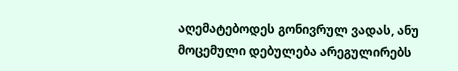აღემატებოდეს გონივრულ ვადას, ანუ მოცემული დებულება არეგულირებს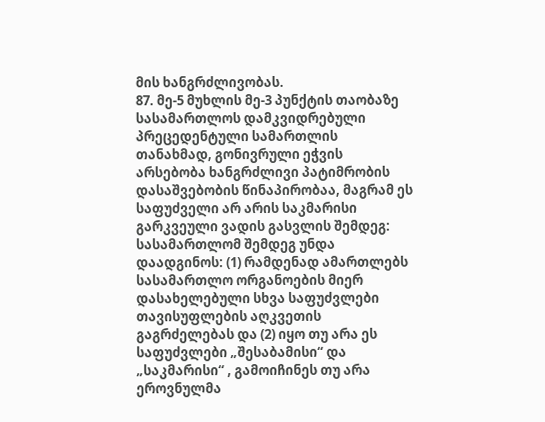მის ხანგრძლივობას.
87. მე-5 მუხლის მე-3 პუნქტის თაობაზე სასამართლოს დამკვიდრებული პრეცედენტული სამართლის თანახმად, გონივრული ეჭვის არსებობა ხანგრძლივი პატიმრობის დასაშვებობის წინაპირობაა, მაგრამ ეს საფუძველი არ არის საკმარისი გარკვეული ვადის გასვლის შემდეგ: სასამართლომ შემდეგ უნდა დაადგინოს: (1) რამდენად ამართლებს სასამართლო ორგანოების მიერ დასახელებული სხვა საფუძვლები თავისუფლების აღკვეთის გაგრძელებას და (2) იყო თუ არა ეს საფუძვლები „შესაბამისი“ და „საკმარისი“ , გამოიჩინეს თუ არა ეროვნულმა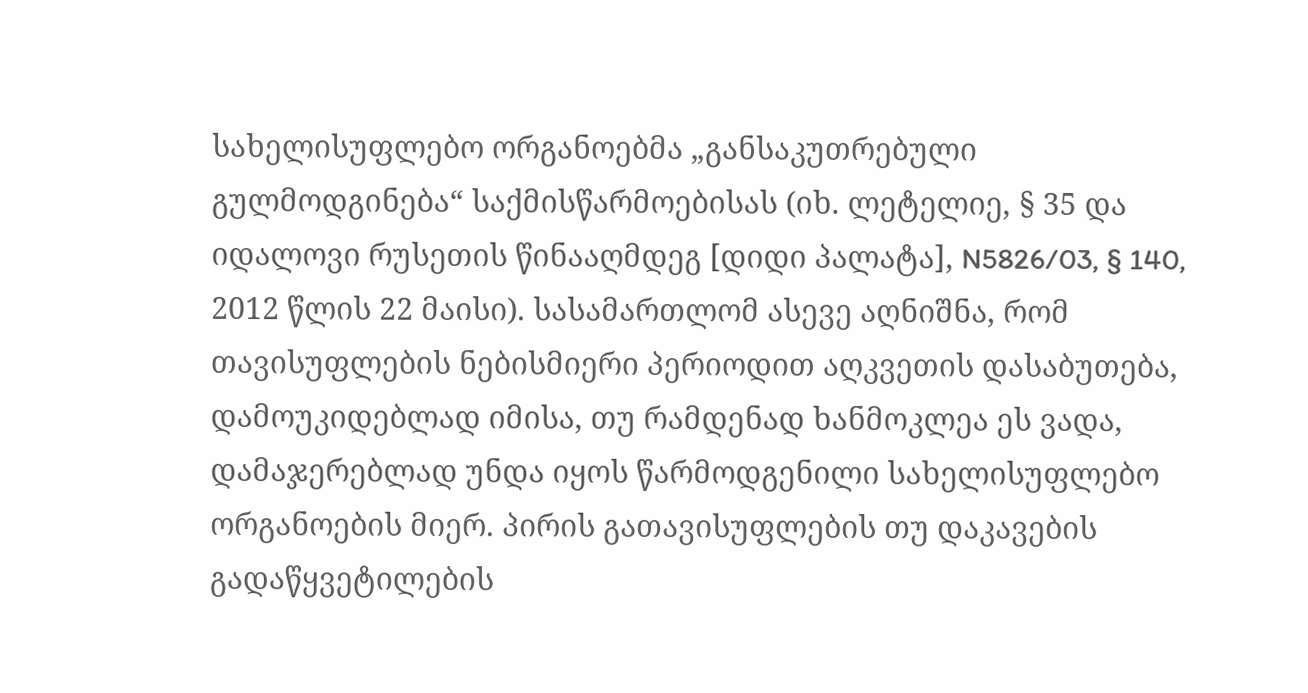სახელისუფლებო ორგანოებმა „განსაკუთრებული გულმოდგინება“ საქმისწარმოებისას (იხ. ლეტელიე, § 35 და იდალოვი რუსეთის წინააღმდეგ [დიდი პალატა], N5826/03, § 140, 2012 წლის 22 მაისი). სასამართლომ ასევე აღნიშნა, რომ თავისუფლების ნებისმიერი პერიოდით აღკვეთის დასაბუთება, დამოუკიდებლად იმისა, თუ რამდენად ხანმოკლეა ეს ვადა, დამაჯერებლად უნდა იყოს წარმოდგენილი სახელისუფლებო ორგანოების მიერ. პირის გათავისუფლების თუ დაკავების გადაწყვეტილების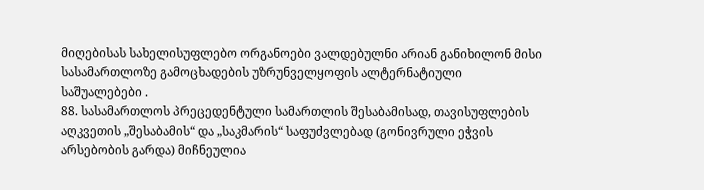მიღებისას სახელისუფლებო ორგანოები ვალდებულნი არიან განიხილონ მისი სასამართლოზე გამოცხადების უზრუნველყოფის ალტერნატიული საშუალებები .
88. სასამართლოს პრეცედენტული სამართლის შესაბამისად, თავისუფლების აღკვეთის „შესაბამის“ და „საკმარის“ საფუძვლებად (გონივრული ეჭვის არსებობის გარდა) მიჩნეულია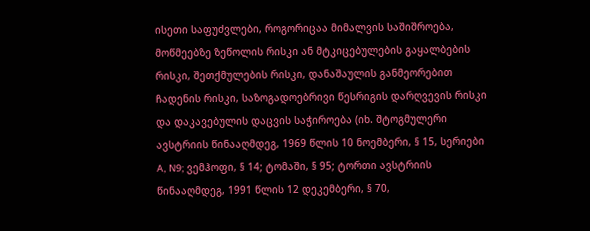ისეთი საფუძვლები, როგორიცაა მიმალვის საშიშროება, მოწმეებზე ზეწოლის რისკი ან მტკიცებულების გაყალბების რისკი, შეთქმულების რისკი, დანაშაულის განმეორებით ჩადენის რისკი, საზოგადოებრივი წესრიგის დარღვევის რისკი და დაკავებულის დაცვის საჭიროება (იხ. შტოგმულერი ავსტრიის წინააღმდეგ, 1969 წლის 10 ნოემბერი, § 15, სერიები A, N9; ვემჰოფი, § 14; ტომაში, § 95; ტორთი ავსტრიის წინააღმდეგ, 1991 წლის 12 დეკემბერი, § 70,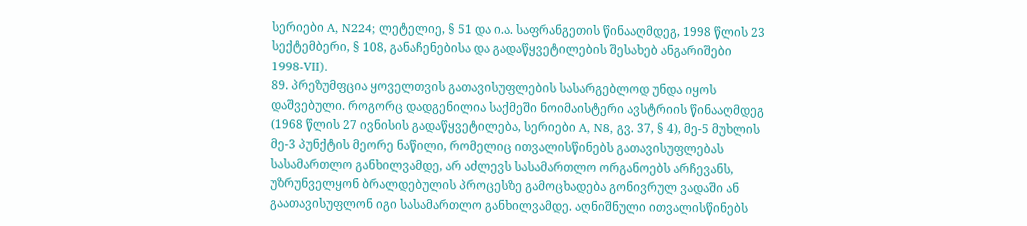სერიები A, N224; ლეტელიე, § 51 და ი.ა. საფრანგეთის წინააღმდეგ, 1998 წლის 23 სექტემბერი, § 108, განაჩენებისა და გადაწყვეტილების შესახებ ანგარიშები 1998‑VII).
89. პრეზუმფცია ყოველთვის გათავისუფლების სასარგებლოდ უნდა იყოს დაშვებული. როგორც დადგენილია საქმეში ნოიმაისტერი ავსტრიის წინააღმდეგ (1968 წლის 27 ივნისის გადაწყვეტილება, სერიები A, N8, გვ. 37, § 4), მე-5 მუხლის მე-3 პუნქტის მეორე ნაწილი, რომელიც ითვალისწინებს გათავისუფლებას სასამართლო განხილვამდე, არ აძლევს სასამართლო ორგანოებს არჩევანს, უზრუნველყონ ბრალდებულის პროცესზე გამოცხადება გონივრულ ვადაში ან გაათავისუფლონ იგი სასამართლო განხილვამდე. აღნიშნული ითვალისწინებს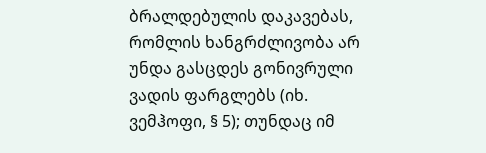ბრალდებულის დაკავებას, რომლის ხანგრძლივობა არ უნდა გასცდეს გონივრული ვადის ფარგლებს (იხ. ვემჰოფი, § 5); თუნდაც იმ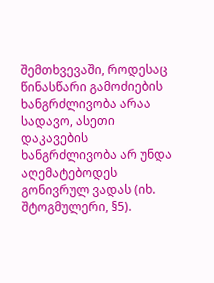შემთხვევაში, როდესაც წინასწარი გამოძიების ხანგრძლივობა არაა სადავო, ასეთი დაკავების ხანგრძლივობა არ უნდა აღემატებოდეს გონივრულ ვადას (იხ. შტოგმულერი, §5).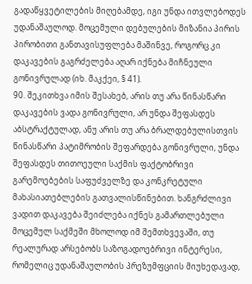გადაწყვეტილების მიღებამდე, იგი უნდა ითვლებოდეს უდანაშაულოდ. მოცემული დებულების მიზანია პირის პირობითი განთავისუფლება მაშინვე, როგორც კი დაკავების გაგრძელება აღარ იქნება მიჩნეული გონივრულად (იხ. მაკქეი, § 41).
90. შეკითხვა იმის შესახებ, არის თუ არა წინასწარი დაკავების ვადა გონივრული, არ უნდა შეფასდეს აბსტრაქტულად, ანუ არის თუ არა ბრალდებულისთვის წინასწარი პატიმრობის შეფარდება გონივრული, უნდა შეფასდეს თითოეული საქმის ფაქტობრივი გარემოებების საფუძველზე და კონკრეტული მახასიათებლების გათვალისწინებით. ხანგრძლივი ვადით დაკავება შეიძლება იქნეს გამართლებული მოცემულ საქმეში მხოლოდ იმ შემთხვევაში, თუ რეალურად არსებობს საზოგადოებრივი ინტერესი, რომელიც უდანაშაულობის პრეზუმფციის მიუხედავად,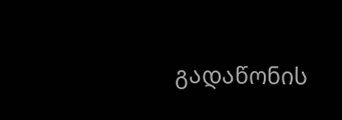გადაწონის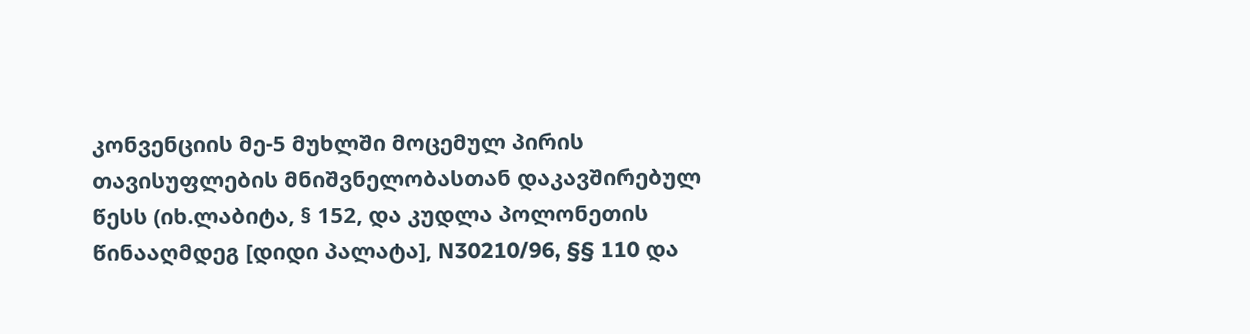კონვენციის მე-5 მუხლში მოცემულ პირის თავისუფლების მნიშვნელობასთან დაკავშირებულ წესს (იხ.ლაბიტა, § 152, და კუდლა პოლონეთის წინააღმდეგ [დიდი პალატა], N30210/96, §§ 110 და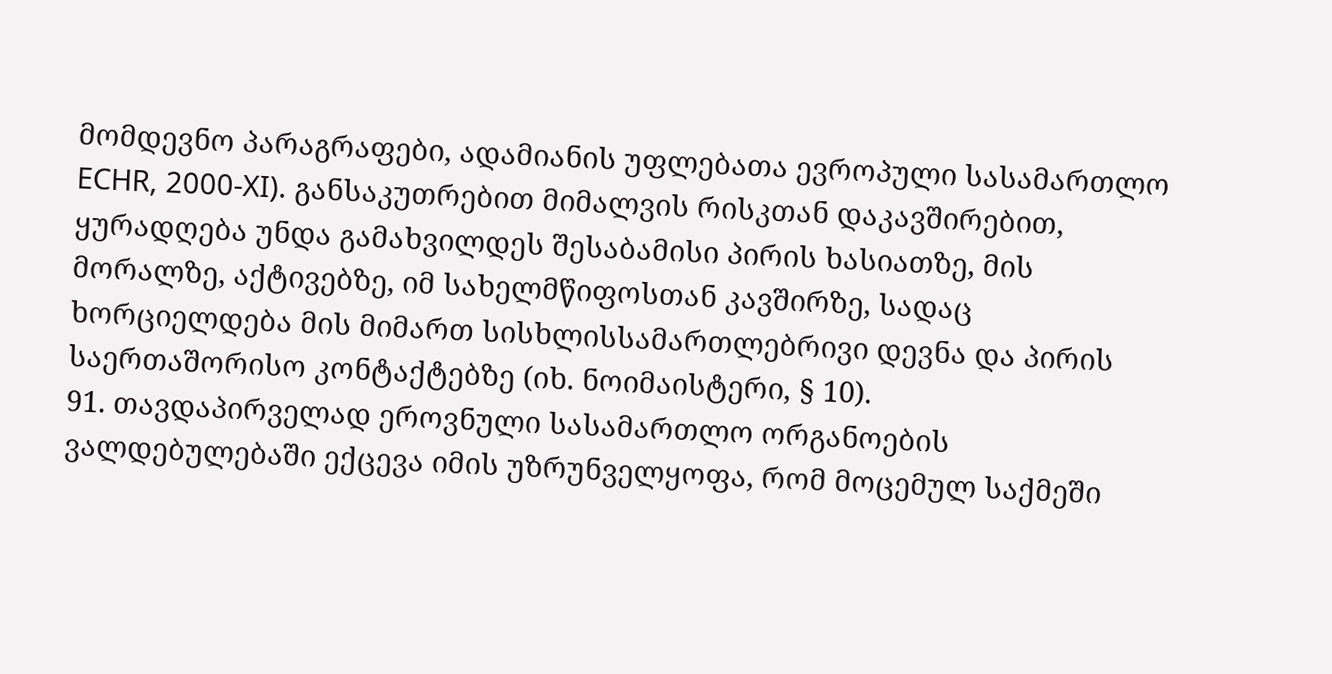მომდევნო პარაგრაფები, ადამიანის უფლებათა ევროპული სასამართლო ECHR, 2000‑XI). განსაკუთრებით მიმალვის რისკთან დაკავშირებით, ყურადღება უნდა გამახვილდეს შესაბამისი პირის ხასიათზე, მის მორალზე, აქტივებზე, იმ სახელმწიფოსთან კავშირზე, სადაც ხორციელდება მის მიმართ სისხლისსამართლებრივი დევნა და პირის საერთაშორისო კონტაქტებზე (იხ. ნოიმაისტერი, § 10).
91. თავდაპირველად ეროვნული სასამართლო ორგანოების ვალდებულებაში ექცევა იმის უზრუნველყოფა, რომ მოცემულ საქმეში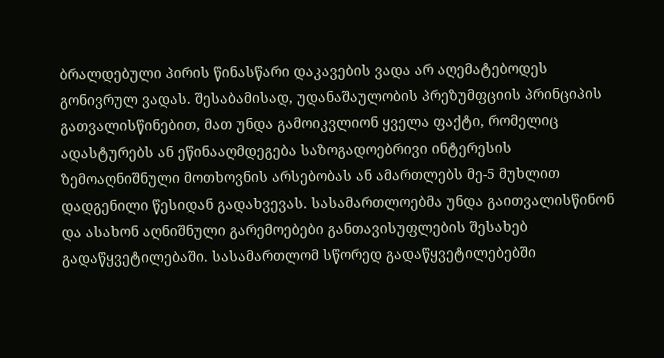ბრალდებული პირის წინასწარი დაკავების ვადა არ აღემატებოდეს გონივრულ ვადას. შესაბამისად, უდანაშაულობის პრეზუმფციის პრინციპის გათვალისწინებით, მათ უნდა გამოიკვლიონ ყველა ფაქტი, რომელიც ადასტურებს ან ეწინააღმდეგება საზოგადოებრივი ინტერესის ზემოაღნიშნული მოთხოვნის არსებობას ან ამართლებს მე-5 მუხლით დადგენილი წესიდან გადახვევას. სასამართლოებმა უნდა გაითვალისწინონ და ასახონ აღნიშნული გარემოებები განთავისუფლების შესახებ გადაწყვეტილებაში. სასამართლომ სწორედ გადაწყვეტილებებში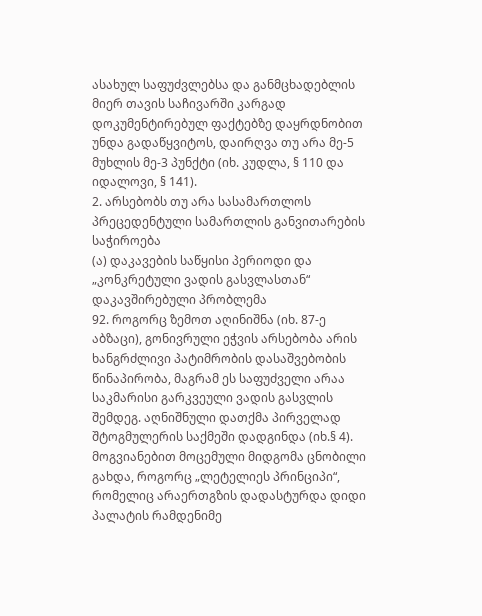ასახულ საფუძვლებსა და განმცხადებლის მიერ თავის საჩივარში კარგად დოკუმენტირებულ ფაქტებზე დაყრდნობით უნდა გადაწყვიტოს, დაირღვა თუ არა მე-5 მუხლის მე-3 პუნქტი (იხ. კუდლა, § 110 და იდალოვი, § 141).
2. არსებობს თუ არა სასამართლოს პრეცედენტული სამართლის განვითარების საჭიროება
(ა) დაკავების საწყისი პერიოდი და „კონკრეტული ვადის გასვლასთან“ დაკავშირებული პრობლემა
92. როგორც ზემოთ აღინიშნა (იხ. 87-ე აბზაცი), გონივრული ეჭვის არსებობა არის ხანგრძლივი პატიმრობის დასაშვებობის წინაპირობა, მაგრამ ეს საფუძველი არაა საკმარისი გარკვეული ვადის გასვლის შემდეგ. აღნიშნული დათქმა პირველად შტოგმულერის საქმეში დადგინდა (იხ.§ 4). მოგვიანებით მოცემული მიდგომა ცნობილი გახდა, როგორც „ლეტელიეს პრინციპი“, რომელიც არაერთგზის დადასტურდა დიდი პალატის რამდენიმე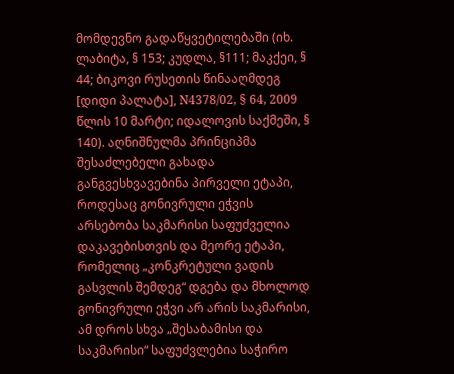მომდევნო გადაწყვეტილებაში (იხ. ლაბიტა, § 153; კუდლა, §111; მაკქეი, § 44; ბიკოვი რუსეთის წინააღმდეგ [დიდი პალატა], N4378/02, § 64, 2009 წლის 10 მარტი; იდალოვის საქმეში, § 140). აღნიშნულმა პრინციპმა შესაძლებელი გახადა განგვესხვავებინა პირველი ეტაპი, როდესაც გონივრული ეჭვის არსებობა საკმარისი საფუძველია დაკავებისთვის და მეორე ეტაპი, რომელიც „კონკრეტული ვადის გასვლის შემდეგ“ დგება და მხოლოდ გონივრული ეჭვი არ არის საკმარისი, ამ დროს სხვა „შესაბამისი და საკმარისი“ საფუძვლებია საჭირო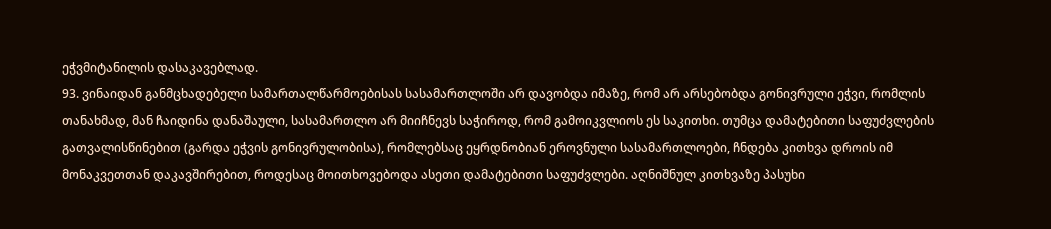ეჭვმიტანილის დასაკავებლად.
93. ვინაიდან განმცხადებელი სამართალწარმოებისას სასამართლოში არ დავობდა იმაზე, რომ არ არსებობდა გონივრული ეჭვი, რომლის თანახმად, მან ჩაიდინა დანაშაული, სასამართლო არ მიიჩნევს საჭიროდ, რომ გამოიკვლიოს ეს საკითხი. თუმცა დამატებითი საფუძვლების გათვალისწინებით (გარდა ეჭვის გონივრულობისა), რომლებსაც ეყრდნობიან ეროვნული სასამართლოები, ჩნდება კითხვა დროის იმ მონაკვეთთან დაკავშირებით, როდესაც მოითხოვებოდა ასეთი დამატებითი საფუძვლები. აღნიშნულ კითხვაზე პასუხი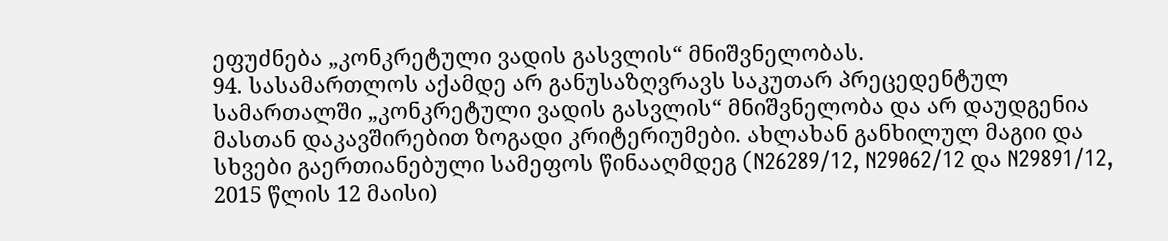ეფუძნება „კონკრეტული ვადის გასვლის“ მნიშვნელობას.
94. სასამართლოს აქამდე არ განუსაზღვრავს საკუთარ პრეცედენტულ სამართალში „კონკრეტული ვადის გასვლის“ მნიშვნელობა და არ დაუდგენია მასთან დაკავშირებით ზოგადი კრიტერიუმები. ახლახან განხილულ მაგიი და სხვები გაერთიანებული სამეფოს წინააღმდეგ (N26289/12, N29062/12 და N29891/12, 2015 წლის 12 მაისი)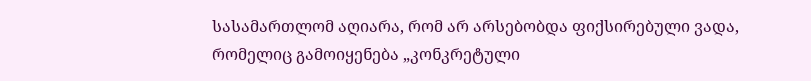სასამართლომ აღიარა, რომ არ არსებობდა ფიქსირებული ვადა, რომელიც გამოიყენება „კონკრეტული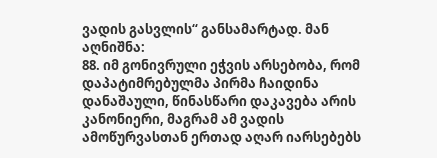ვადის გასვლის“ განსამარტად. მან აღნიშნა:
88. იმ გონივრული ეჭვის არსებობა, რომ დაპატიმრებულმა პირმა ჩაიდინა დანაშაული, წინასწარი დაკავება არის კანონიერი, მაგრამ ამ ვადის ამოწურვასთან ერთად აღარ იარსებებს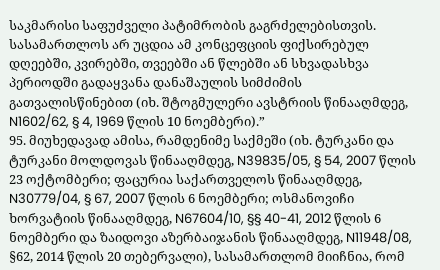საკმარისი საფუძველი პატიმრობის გაგრძელებისთვის. სასამართლოს არ უცდია ამ კონცეფციის ფიქსირებულ დღეებში, კვირებში, თვეებში ან წლებში ან სხვადასხვა პერიოდში გადაყვანა დანაშაულის სიმძიმის გათვალისწინებით (იხ. შტოგმულერი ავსტრიის წინააღმდეგ, N1602/62, § 4, 1969 წლის 10 ნოემბერი).”
95. მიუხედავად ამისა, რამდენიმე საქმეში (იხ. ტურკანი და ტურკანი მოლდოვას წინააღმდეგ, N39835/05, § 54, 2007 წლის 23 ოქტომბერი; ფაცურია საქართველოს წინააღმდეგ, N30779/04, § 67, 2007 წლის 6 ნოემბერი; ოსმანოვიჩი ხორვატიის წინააღმდეგ, N67604/10, §§ 40-41, 2012 წლის 6 ნოემბერი და ზაიდოვი აზერბაიჯანის წინააღმდეგ, N11948/08, §62, 2014 წლის 20 თებერვალი), სასამართლომ მიიჩნია, რომ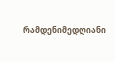რამდენიმედღიანი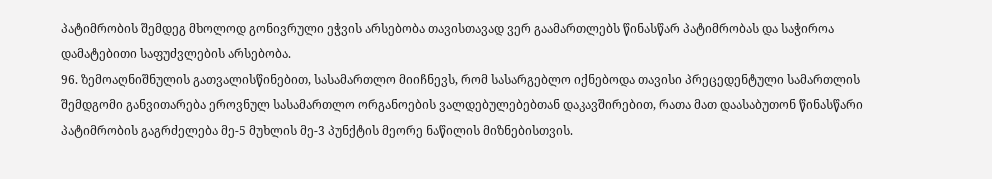პატიმრობის შემდეგ მხოლოდ გონივრული ეჭვის არსებობა თავისთავად ვერ გაამართლებს წინასწარ პატიმრობას და საჭიროა დამატებითი საფუძვლების არსებობა.
96. ზემოაღნიშნულის გათვალისწინებით, სასამართლო მიიჩნევს, რომ სასარგებლო იქნებოდა თავისი პრეცედენტული სამართლის შემდგომი განვითარება ეროვნულ სასამართლო ორგანოების ვალდებულებებთან დაკავშირებით, რათა მათ დაასაბუთონ წინასწარი პატიმრობის გაგრძელება მე-5 მუხლის მე-3 პუნქტის მეორე ნაწილის მიზნებისთვის.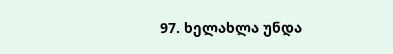97. ხელახლა უნდა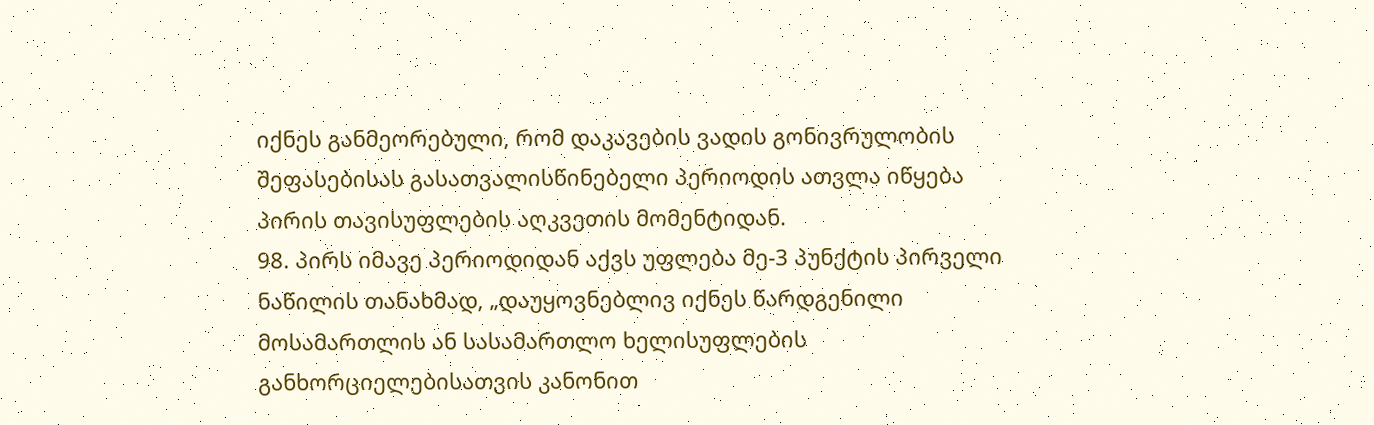იქნეს განმეორებული, რომ დაკავების ვადის გონივრულობის შეფასებისას გასათვალისწინებელი პერიოდის ათვლა იწყება პირის თავისუფლების აღკვეთის მომენტიდან.
98. პირს იმავე პერიოდიდან აქვს უფლება მე-3 პუნქტის პირველი ნაწილის თანახმად, „დაუყოვნებლივ იქნეს წარდგენილი მოსამართლის ან სასამართლო ხელისუფლების განხორციელებისათვის კანონით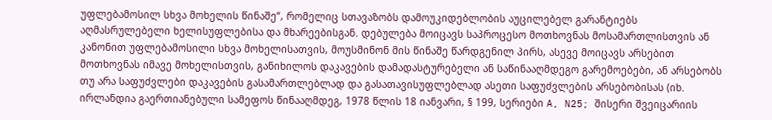უფლებამოსილ სხვა მოხელის წინაშე“, რომელიც სთავაზობს დამოუკიდებლობის აუცილებელ გარანტიებს აღმასრულებელი ხელისუფლებისა და მხარეებისგან. დებულება მოიცავს საპროცესო მოთხოვნას მოსამართლისთვის ან კანონით უფლებამოსილი სხვა მოხელისათვის, მოუსმინონ მის წინაშე წარდგენილ პირს, ასევე მოიცავს არსებით მოთხოვნას იმავე მოხელისთვის, განიხილოს დაკავების დამადასტურებელი ან საწინააღმდეგო გარემოებები, ან არსებობს თუ არა საფუძვლები დაკავების გასამართლებლად და გასათავისუფლებლად ასეთი საფუძვლების არსებობისას (იხ. ირლანდია გაერთიანებული სამეფოს წინააღმდეგ, 1978 წლის 18 იანვარი, § 199, სერიები A, N25; შისერი შვეიცარიის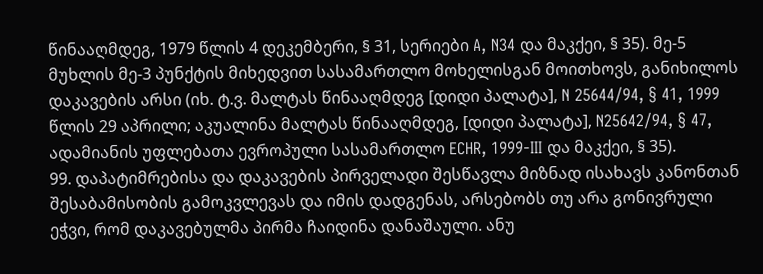წინააღმდეგ, 1979 წლის 4 დეკემბერი, § 31, სერიები A, N34 და მაკქეი, § 35). მე-5 მუხლის მე-3 პუნქტის მიხედვით სასამართლო მოხელისგან მოითხოვს, განიხილოს დაკავების არსი (იხ. ტ.ვ. მალტას წინააღმდეგ [დიდი პალატა], N 25644/94, § 41, 1999 წლის 29 აპრილი; აკუალინა მალტას წინააღმდეგ, [დიდი პალატა], N25642/94, § 47, ადამიანის უფლებათა ევროპული სასამართლო ECHR, 1999‑III და მაკქეი, § 35).
99. დაპატიმრებისა და დაკავების პირველადი შესწავლა მიზნად ისახავს კანონთან შესაბამისობის გამოკვლევას და იმის დადგენას, არსებობს თუ არა გონივრული ეჭვი, რომ დაკავებულმა პირმა ჩაიდინა დანაშაული. ანუ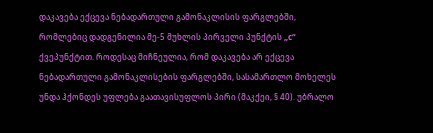დაკავება ექცევა ნებადართული გამონაკლისის ფარგლებში, რომლებიც დადგენილია მე-5 მუხლის პირველი პუნქტის „c“ ქვეპუნქტით. როდესაც მიჩნეულია, რომ დაკავება არ ექცევა ნებადართული გამონაკლისების ფარგლებში, სასამართლო მოხელეს უნდა ჰქონდეს უფლება გაათავისუფლოს პირი (მაკქეი, § 40). უბრალო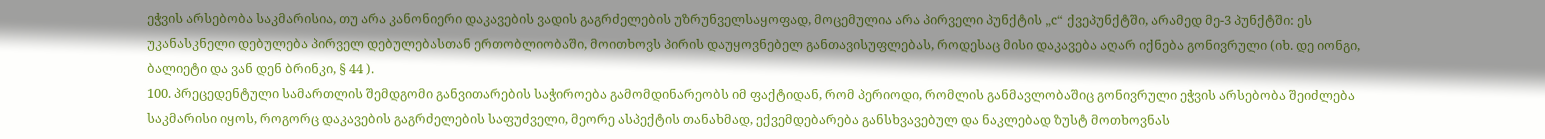ეჭვის არსებობა საკმარისია, თუ არა კანონიერი დაკავების ვადის გაგრძელების უზრუნველსაყოფად, მოცემულია არა პირველი პუნქტის „c“ ქვეპუნქტში, არამედ მე-3 პუნქტში: ეს უკანასკნელი დებულება პირველ დებულებასთან ერთობლიობაში, მოითხოვს პირის დაუყოვნებელ განთავისუფლებას, როდესაც მისი დაკავება აღარ იქნება გონივრული (იხ. დე იონგი, ბალიეტი და ვან დენ ბრინკი, § 44 ).
100. პრეცედენტული სამართლის შემდგომი განვითარების საჭიროება გამომდინარეობს იმ ფაქტიდან, რომ პერიოდი, რომლის განმავლობაშიც გონივრული ეჭვის არსებობა შეიძლება საკმარისი იყოს, როგორც დაკავების გაგრძელების საფუძველი, მეორე ასპექტის თანახმად, ექვემდებარება განსხვავებულ და ნაკლებად ზუსტ მოთხოვნას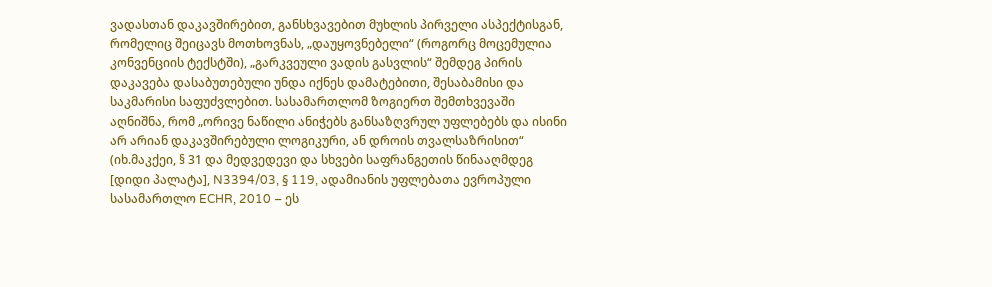ვადასთან დაკავშირებით, განსხვავებით მუხლის პირველი ასპექტისგან, რომელიც შეიცავს მოთხოვნას, „დაუყოვნებელი“ (როგორც მოცემულია კონვენციის ტექსტში), „გარკვეული ვადის გასვლის“ შემდეგ პირის დაკავება დასაბუთებული უნდა იქნეს დამატებითი, შესაბამისი და საკმარისი საფუძვლებით. სასამართლომ ზოგიერთ შემთხვევაში აღნიშნა, რომ „ორივე ნაწილი ანიჭებს განსაზღვრულ უფლებებს და ისინი არ არიან დაკავშირებული ლოგიკური, ან დროის თვალსაზრისით“ (იხ.მაკქეი, § 31 და მედვედევი და სხვები საფრანგეთის წინააღმდეგ [დიდი პალატა], N3394/03, § 119, ადამიანის უფლებათა ევროპული სასამართლო ECHR, 2010 – ეს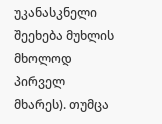უკანასკნელი შეეხება მუხლის მხოლოდ პირველ მხარეს). თუმცა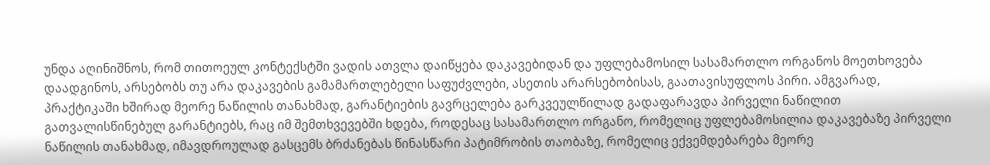უნდა აღინიშნოს, რომ თითოეულ კონტექსტში ვადის ათვლა დაიწყება დაკავებიდან და უფლებამოსილ სასამართლო ორგანოს მოეთხოვება დაადგინოს, არსებობს თუ არა დაკავების გამამართლებელი საფუძვლები, ასეთის არარსებობისას, გაათავისუფლოს პირი. ამგვარად, პრაქტიკაში ხშირად მეორე ნაწილის თანახმად, გარანტიების გავრცელება გარკვეულწილად გადაფარავდა პირველი ნაწილით გათვალისწინებულ გარანტიებს, რაც იმ შემთხვევებში ხდება, როდესაც სასამართლო ორგანო, რომელიც უფლებამოსილია დაკავებაზე პირველი ნაწილის თანახმად, იმავდროულად გასცემს ბრძანებას წინასწარი პატიმრობის თაობაზე, რომელიც ექვემდებარება მეორე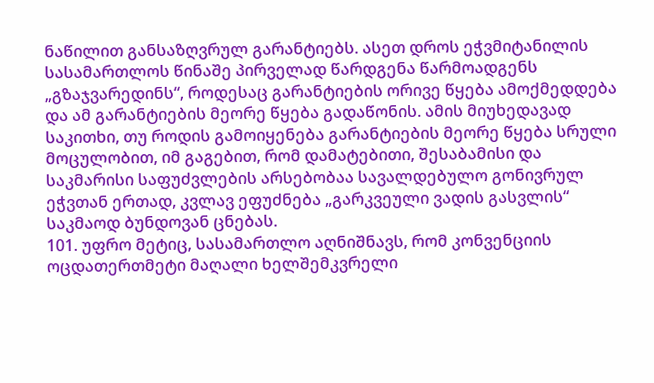ნაწილით განსაზღვრულ გარანტიებს. ასეთ დროს ეჭვმიტანილის სასამართლოს წინაშე პირველად წარდგენა წარმოადგენს „გზაჯვარედინს“, როდესაც გარანტიების ორივე წყება ამოქმედდება და ამ გარანტიების მეორე წყება გადაწონის. ამის მიუხედავად საკითხი, თუ როდის გამოიყენება გარანტიების მეორე წყება სრული მოცულობით, იმ გაგებით, რომ დამატებითი, შესაბამისი და საკმარისი საფუძვლების არსებობაა სავალდებულო გონივრულ ეჭვთან ერთად, კვლავ ეფუძნება „გარკვეული ვადის გასვლის“ საკმაოდ ბუნდოვან ცნებას.
101. უფრო მეტიც, სასამართლო აღნიშნავს, რომ კონვენციის ოცდათერთმეტი მაღალი ხელშემკვრელი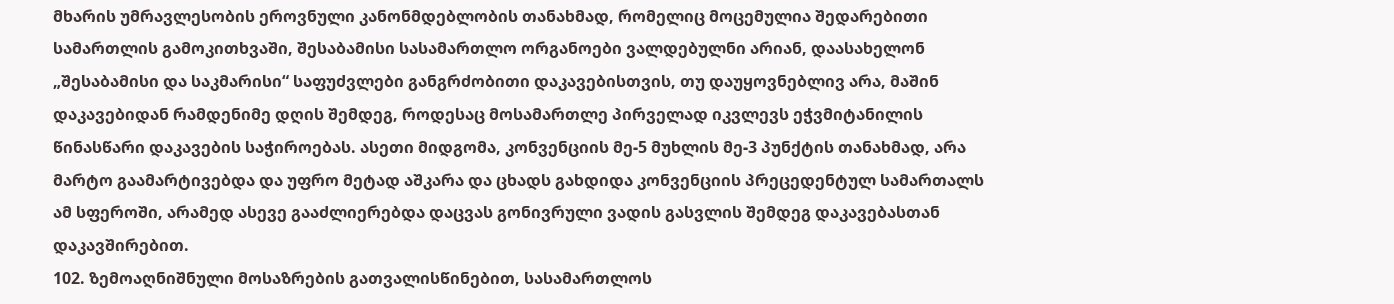მხარის უმრავლესობის ეროვნული კანონმდებლობის თანახმად, რომელიც მოცემულია შედარებითი სამართლის გამოკითხვაში, შესაბამისი სასამართლო ორგანოები ვალდებულნი არიან, დაასახელონ „შესაბამისი და საკმარისი“ საფუძვლები განგრძობითი დაკავებისთვის, თუ დაუყოვნებლივ არა, მაშინ დაკავებიდან რამდენიმე დღის შემდეგ, როდესაც მოსამართლე პირველად იკვლევს ეჭვმიტანილის წინასწარი დაკავების საჭიროებას. ასეთი მიდგომა, კონვენციის მე-5 მუხლის მე-3 პუნქტის თანახმად, არა მარტო გაამარტივებდა და უფრო მეტად აშკარა და ცხადს გახდიდა კონვენციის პრეცედენტულ სამართალს ამ სფეროში, არამედ ასევე გააძლიერებდა დაცვას გონივრული ვადის გასვლის შემდეგ დაკავებასთან დაკავშირებით.
102. ზემოაღნიშნული მოსაზრების გათვალისწინებით, სასამართლოს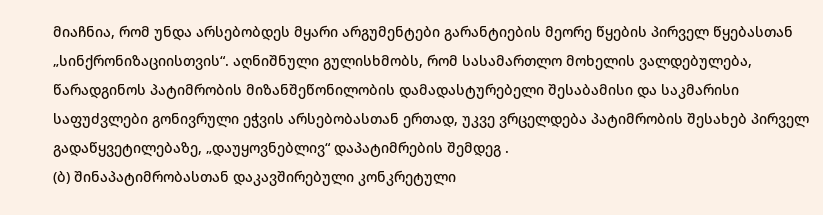მიაჩნია, რომ უნდა არსებობდეს მყარი არგუმენტები გარანტიების მეორე წყების პირველ წყებასთან „სინქრონიზაციისთვის“. აღნიშნული გულისხმობს, რომ სასამართლო მოხელის ვალდებულება, წარადგინოს პატიმრობის მიზანშეწონილობის დამადასტურებელი შესაბამისი და საკმარისი საფუძვლები გონივრული ეჭვის არსებობასთან ერთად, უკვე ვრცელდება პატიმრობის შესახებ პირველ გადაწყვეტილებაზე, „დაუყოვნებლივ“ დაპატიმრების შემდეგ .
(ბ) შინაპატიმრობასთან დაკავშირებული კონკრეტული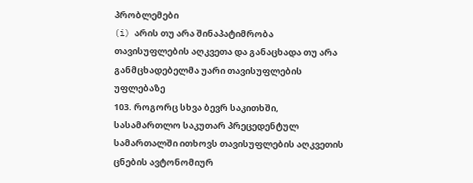პრობლემები
(i) არის თუ არა შინაპატიმრობა თავისუფლების აღკვეთა და განაცხადა თუ არა განმცხადებელმა უარი თავისუფლების უფლებაზე
103. როგორც სხვა ბევრ საკითხში, სასამართლო საკუთარ პრეცედენტულ სამართალში ითხოვს თავისუფლების აღკვეთის ცნების ავტონომიურ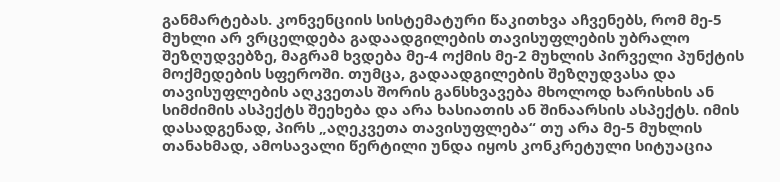განმარტებას. კონვენციის სისტემატური წაკითხვა აჩვენებს, რომ მე-5 მუხლი არ ვრცელდება გადაადგილების თავისუფლების უბრალო შეზღუდვებზე, მაგრამ ხვდება მე-4 ოქმის მე-2 მუხლის პირველი პუნქტის მოქმედების სფეროში. თუმცა, გადაადგილების შეზღუდვასა და თავისუფლების აღკვეთას შორის განსხვავება მხოლოდ ხარისხის ან სიმძიმის ასპექტს შეეხება და არა ხასიათის ან შინაარსის ასპექტს. იმის დასადგენად, პირს „აღეკვეთა თავისუფლება“ თუ არა მე-5 მუხლის თანახმად, ამოსავალი წერტილი უნდა იყოს კონკრეტული სიტუაცია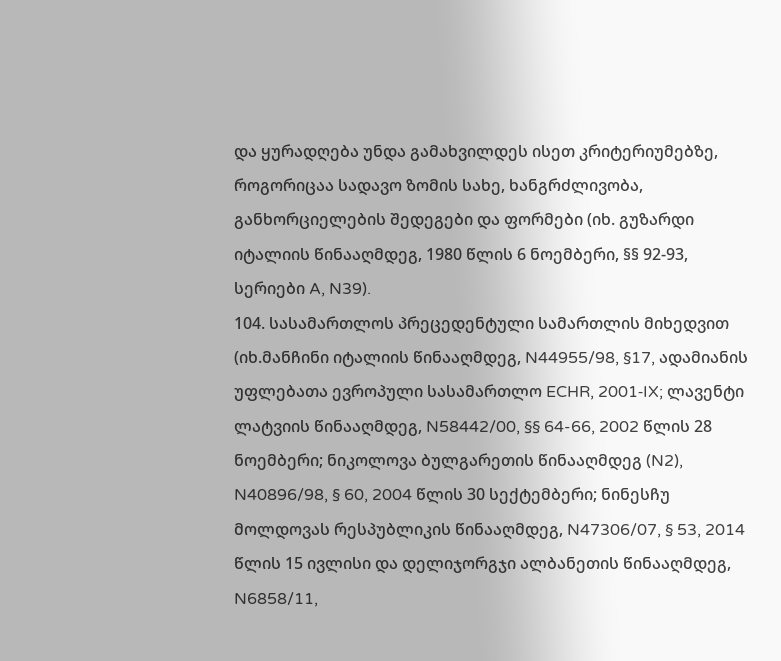და ყურადღება უნდა გამახვილდეს ისეთ კრიტერიუმებზე, როგორიცაა სადავო ზომის სახე, ხანგრძლივობა, განხორციელების შედეგები და ფორმები (იხ. გუზარდი იტალიის წინააღმდეგ, 1980 წლის 6 ნოემბერი, §§ 92-93, სერიები A, N39).
104. სასამართლოს პრეცედენტული სამართლის მიხედვით (იხ.მანჩინი იტალიის წინააღმდეგ, N44955/98, §17, ადამიანის უფლებათა ევროპული სასამართლო ECHR, 2001‑IX; ლავენტი ლატვიის წინააღმდეგ, N58442/00, §§ 64-66, 2002 წლის 28 ნოემბერი; ნიკოლოვა ბულგარეთის წინააღმდეგ (N2), N40896/98, § 60, 2004 წლის 30 სექტემბერი; ნინესჩუ მოლდოვას რესპუბლიკის წინააღმდეგ, N47306/07, § 53, 2014 წლის 15 ივლისი და დელიჯორგჯი ალბანეთის წინააღმდეგ, N6858/11,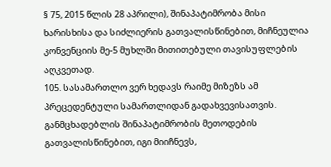§ 75, 2015 წლის 28 აპრილი), შინაპატიმრობა მისი ხარისხისა და სიძლიერის გათვალისწინებით, მიჩნეულია კონვენციის მე-5 მუხლში მითითებული თავისუფლების აღკვეთად.
105. სასამართლო ვერ ხედავს რაიმე მიზეზს ამ პრეცედენტული სამართლიდან გადახვევისათვის. განმცხადებლის შინაპატიმრობის მეთოდების გათვალისწინებით, იგი მიიჩნევს,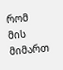რომ მის მიმართ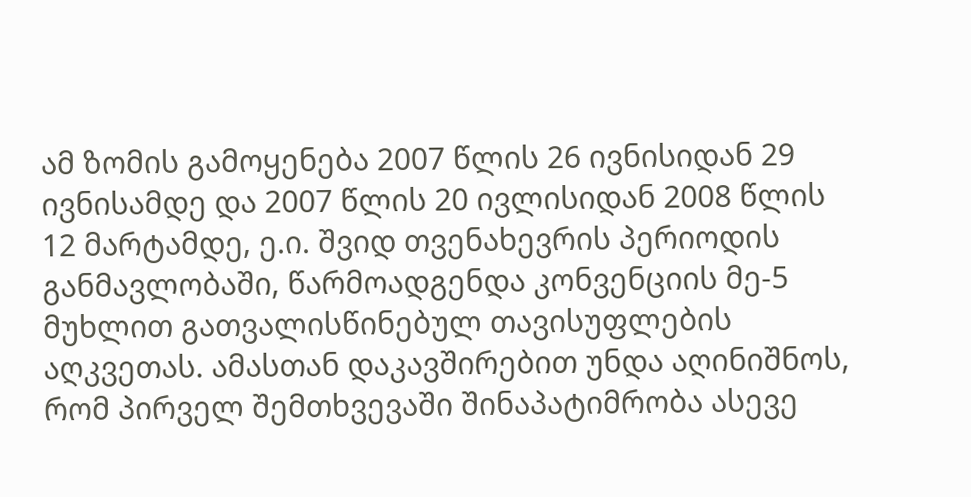ამ ზომის გამოყენება 2007 წლის 26 ივნისიდან 29 ივნისამდე და 2007 წლის 20 ივლისიდან 2008 წლის 12 მარტამდე, ე.ი. შვიდ თვენახევრის პერიოდის განმავლობაში, წარმოადგენდა კონვენციის მე-5 მუხლით გათვალისწინებულ თავისუფლების აღკვეთას. ამასთან დაკავშირებით უნდა აღინიშნოს, რომ პირველ შემთხვევაში შინაპატიმრობა ასევე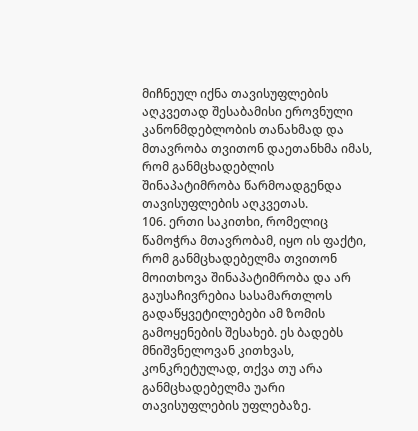მიჩნეულ იქნა თავისუფლების აღკვეთად შესაბამისი ეროვნული კანონმდებლობის თანახმად და მთავრობა თვითონ დაეთანხმა იმას, რომ განმცხადებლის შინაპატიმრობა წარმოადგენდა თავისუფლების აღკვეთას.
106. ერთი საკითხი, რომელიც წამოჭრა მთავრობამ, იყო ის ფაქტი, რომ განმცხადებელმა თვითონ მოითხოვა შინაპატიმრობა და არ გაუსაჩივრებია სასამართლოს გადაწყვეტილებები ამ ზომის გამოყენების შესახებ. ეს ბადებს მნიშვნელოვან კითხვას, კონკრეტულად, თქვა თუ არა განმცხადებელმა უარი თავისუფლების უფლებაზე.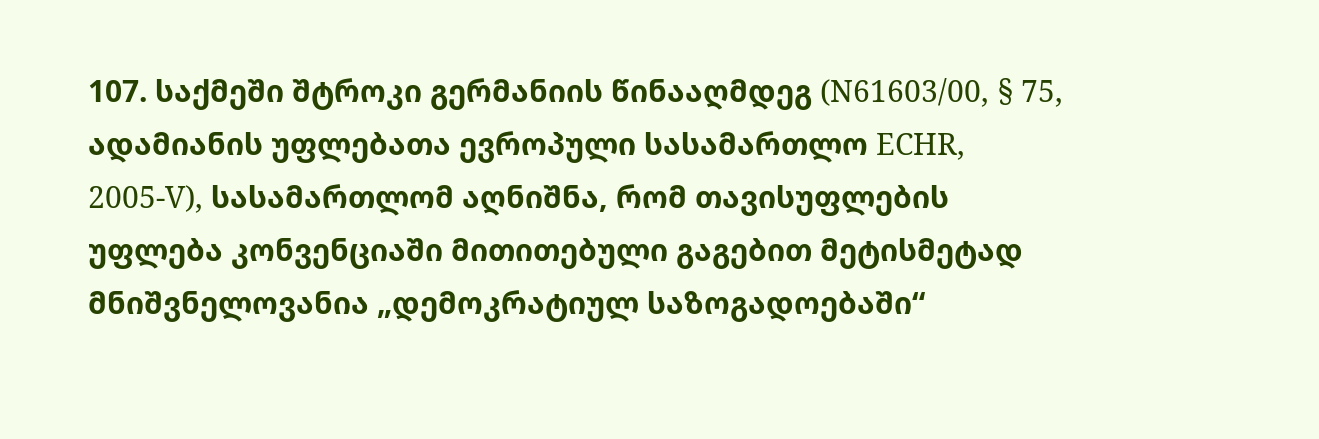107. საქმეში შტროკი გერმანიის წინააღმდეგ (N61603/00, § 75, ადამიანის უფლებათა ევროპული სასამართლო ECHR, 2005‑V), სასამართლომ აღნიშნა, რომ თავისუფლების უფლება კონვენციაში მითითებული გაგებით მეტისმეტად მნიშვნელოვანია „დემოკრატიულ საზოგადოებაში“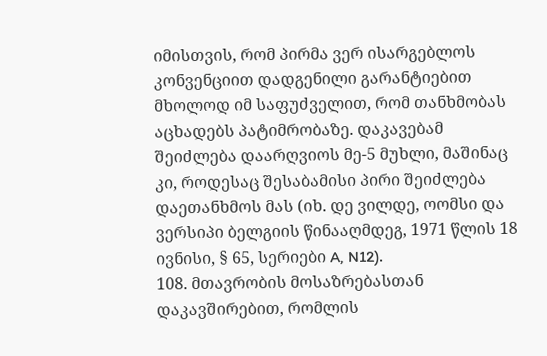იმისთვის, რომ პირმა ვერ ისარგებლოს კონვენციით დადგენილი გარანტიებით მხოლოდ იმ საფუძველით, რომ თანხმობას აცხადებს პატიმრობაზე. დაკავებამ შეიძლება დაარღვიოს მე-5 მუხლი, მაშინაც კი, როდესაც შესაბამისი პირი შეიძლება დაეთანხმოს მას (იხ. დე ვილდე, ოომსი და ვერსიპი ბელგიის წინააღმდეგ, 1971 წლის 18 ივნისი, § 65, სერიები A, N12).
108. მთავრობის მოსაზრებასთან დაკავშირებით, რომლის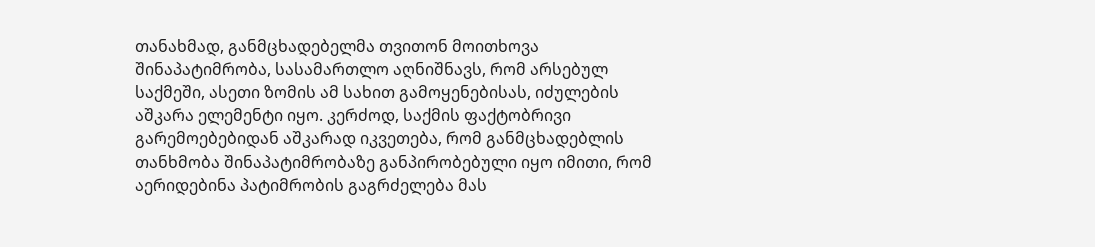თანახმად, განმცხადებელმა თვითონ მოითხოვა შინაპატიმრობა, სასამართლო აღნიშნავს, რომ არსებულ საქმეში, ასეთი ზომის ამ სახით გამოყენებისას, იძულების აშკარა ელემენტი იყო. კერძოდ, საქმის ფაქტობრივი გარემოებებიდან აშკარად იკვეთება, რომ განმცხადებლის თანხმობა შინაპატიმრობაზე განპირობებული იყო იმითი, რომ აერიდებინა პატიმრობის გაგრძელება მას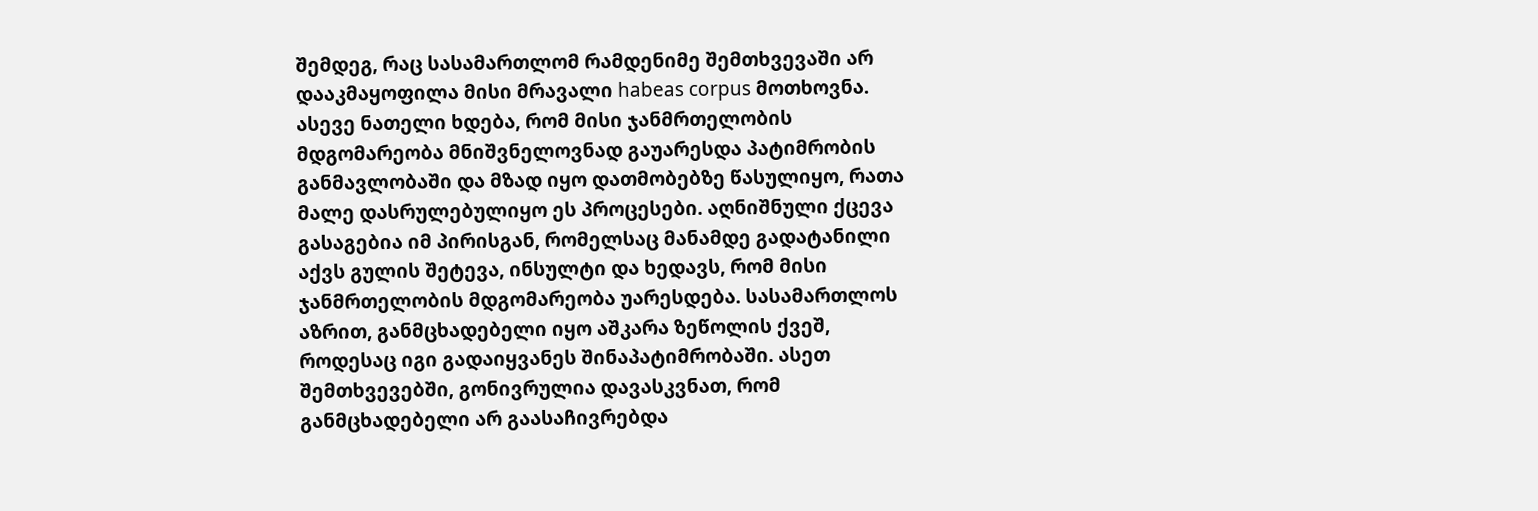შემდეგ, რაც სასამართლომ რამდენიმე შემთხვევაში არ დააკმაყოფილა მისი მრავალი habeas corpus მოთხოვნა. ასევე ნათელი ხდება, რომ მისი ჯანმრთელობის მდგომარეობა მნიშვნელოვნად გაუარესდა პატიმრობის განმავლობაში და მზად იყო დათმობებზე წასულიყო, რათა მალე დასრულებულიყო ეს პროცესები. აღნიშნული ქცევა გასაგებია იმ პირისგან, რომელსაც მანამდე გადატანილი აქვს გულის შეტევა, ინსულტი და ხედავს, რომ მისი ჯანმრთელობის მდგომარეობა უარესდება. სასამართლოს აზრით, განმცხადებელი იყო აშკარა ზეწოლის ქვეშ, როდესაც იგი გადაიყვანეს შინაპატიმრობაში. ასეთ შემთხვევებში, გონივრულია დავასკვნათ, რომ განმცხადებელი არ გაასაჩივრებდა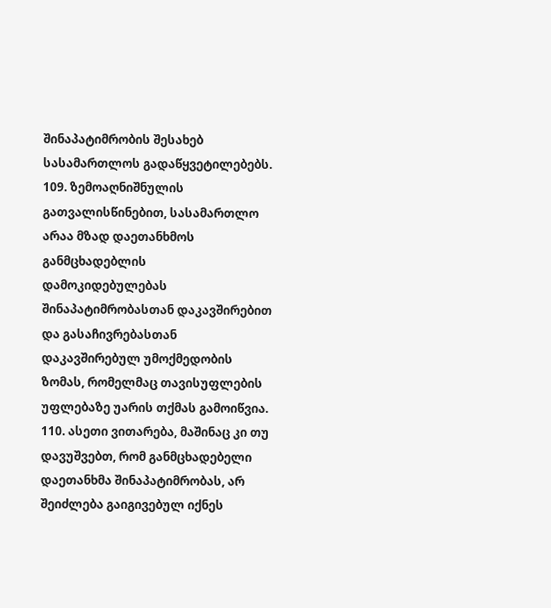შინაპატიმრობის შესახებ სასამართლოს გადაწყვეტილებებს.
109. ზემოაღნიშნულის გათვალისწინებით, სასამართლო არაა მზად დაეთანხმოს განმცხადებლის დამოკიდებულებას შინაპატიმრობასთან დაკავშირებით და გასაჩივრებასთან დაკავშირებულ უმოქმედობის ზომას, რომელმაც თავისუფლების უფლებაზე უარის თქმას გამოიწვია.
110. ასეთი ვითარება, მაშინაც კი თუ დავუშვებთ, რომ განმცხადებელი დაეთანხმა შინაპატიმრობას, არ შეიძლება გაიგივებულ იქნეს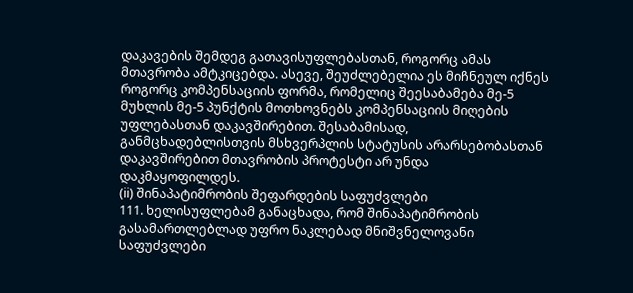დაკავების შემდეგ გათავისუფლებასთან, როგორც ამას მთავრობა ამტკიცებდა. ასევე, შეუძლებელია ეს მიჩნეულ იქნეს როგორც კომპენსაციის ფორმა, რომელიც შეესაბამება მე-5 მუხლის მე-5 პუნქტის მოთხოვნებს კომპენსაციის მიღების უფლებასთან დაკავშირებით. შესაბამისად, განმცხადებლისთვის მსხვერპლის სტატუსის არარსებობასთან დაკავშირებით მთავრობის პროტესტი არ უნდა დაკმაყოფილდეს.
(ii) შინაპატიმრობის შეფარდების საფუძვლები
111. ხელისუფლებამ განაცხადა, რომ შინაპატიმრობის გასამართლებლად უფრო ნაკლებად მნიშვნელოვანი საფუძვლები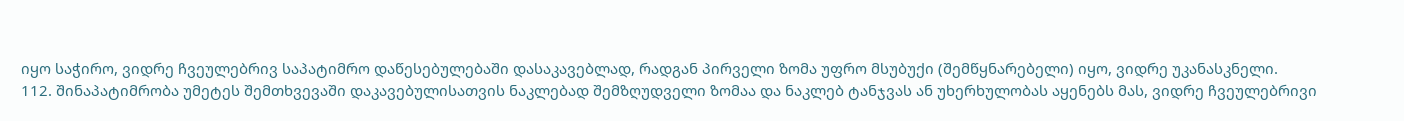იყო საჭირო, ვიდრე ჩვეულებრივ საპატიმრო დაწესებულებაში დასაკავებლად, რადგან პირველი ზომა უფრო მსუბუქი (შემწყნარებელი) იყო, ვიდრე უკანასკნელი.
112. შინაპატიმრობა უმეტეს შემთხვევაში დაკავებულისათვის ნაკლებად შემზღუდველი ზომაა და ნაკლებ ტანჯვას ან უხერხულობას აყენებს მას, ვიდრე ჩვეულებრივი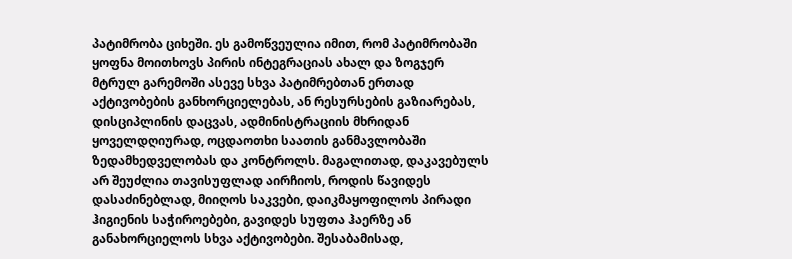პატიმრობა ციხეში. ეს გამოწვეულია იმით, რომ პატიმრობაში ყოფნა მოითხოვს პირის ინტეგრაციას ახალ და ზოგჯერ მტრულ გარემოში ასევე სხვა პატიმრებთან ერთად აქტივობების განხორციელებას, ან რესურსების გაზიარებას, დისციპლინის დაცვას, ადმინისტრაციის მხრიდან ყოველდღიურად, ოცდაოთხი საათის განმავლობაში ზედამხედველობას და კონტროლს. მაგალითად, დაკავებულს არ შეუძლია თავისუფლად აირჩიოს, როდის წავიდეს დასაძინებლად, მიიღოს საკვები, დაიკმაყოფილოს პირადი ჰიგიენის საჭიროებები, გავიდეს სუფთა ჰაერზე ან განახორციელოს სხვა აქტივობები. შესაბამისად,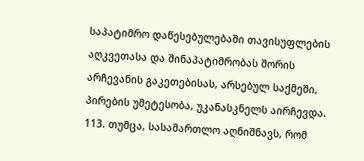საპატიმრო დაწესებულებაში თავისუფლების აღკვეთასა და შინაპატიმრობას შორის არჩევანის გაკეთებისას, არსებულ საქმეში, პირების უმეტესობა, უკანასკნელს აირჩევდა.
113. თუმცა, სასამართლო აღნიშნავს, რომ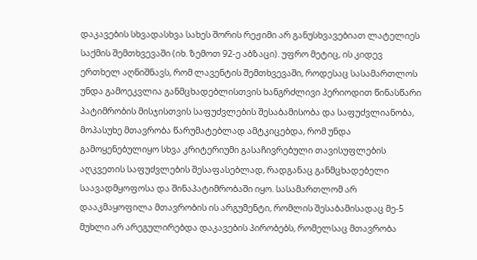დაკავების სხვადასხვა სახეს შორის რეჟიმი არ განუსხვავებიათ ლატელიეს საქმის შემთხვევაში (იხ. ზემოთ 92-ე აბზაცი). უფრო მეტიც, ის კიდევ ერთხელ აღნიშნავს, რომ ლავენტის შემთხვევაში, როდესაც სასამართლოს უნდა გამოეკვლია განმცხადებლისთვის ხანგრძლივი პერიოდით წინასწარი პატიმრობის მისჯისთვის საფუძვლების შესაბამისობა და საფუძვლიანობა, მოპასუხე მთავრობა წარუმატებლად ამტკიცებდა, რომ უნდა გამოყენებულიყო სხვა კრიტერიუმი გასაჩივრებული თავისუფლების აღკვეთის საფუძვლების შესაფასებლად, რადგანაც განმცხადებელი საავადმყოფოსა და შინაპატიმრობაში იყო. სასამართლომ არ დააკმაყოფილა მთავრობის ის არგუმენტი, რომლის შესაბამისადაც მე-5 მუხლი არ არეგულირებდა დაკავების პირობებს, რომელსაც მთავრობა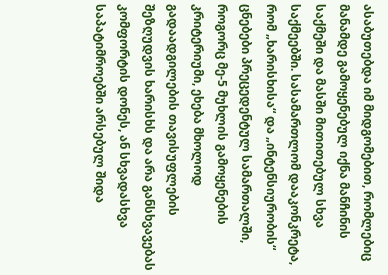ასაბუთებდა იმ მიდგომებით, რომლებიც მანამდე გამოყენებულ იქნა მანჩინის საქმეში და მასში მითითებულ სხვა საქმეებში. სასამართლომ დააკონკრეტა, რომ „ხარისხისა“ და „ინტენსიურობის“ ცნებები პრეცედენტულ სამართალში, როგორც მე-5 მუხლის გამოყენების კრიტერიუმი, ეხება მხოლოდ გადაადგილების თავისუფლების შეზღუდვის ხარისხს და არა განსხვავებას კომფორტის დონეს, ან სხვადასხვა საპატიმროებში არსებულ შიდა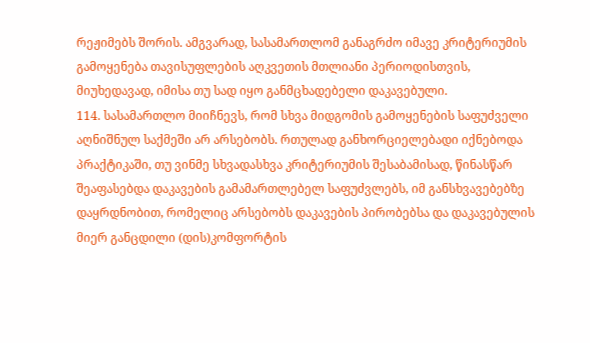რეჟიმებს შორის. ამგვარად, სასამართლომ განაგრძო იმავე კრიტერიუმის გამოყენება თავისუფლების აღკვეთის მთლიანი პერიოდისთვის, მიუხედავად, იმისა თუ სად იყო განმცხადებელი დაკავებული.
114. სასამართლო მიიჩნევს, რომ სხვა მიდგომის გამოყენების საფუძველი აღნიშნულ საქმეში არ არსებობს. რთულად განხორციელებადი იქნებოდა პრაქტიკაში, თუ ვინმე სხვადასხვა კრიტერიუმის შესაბამისად, წინასწარ შეაფასებდა დაკავების გამამართლებელ საფუძვლებს, იმ განსხვავებებზე დაყრდნობით, რომელიც არსებობს დაკავების პირობებსა და დაკავებულის მიერ განცდილი (დის)კომფორტის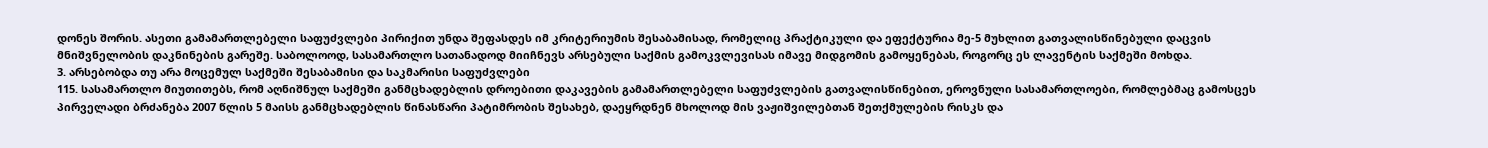დონეს შორის. ასეთი გამამართლებელი საფუძვლები პირიქით უნდა შეფასდეს იმ კრიტერიუმის შესაბამისად, რომელიც პრაქტიკული და ეფექტურია მე-5 მუხლით გათვალისწინებული დაცვის მნიშვნელობის დაკნინების გარეშე. საბოლოოდ, სასამართლო სათანადოდ მიიჩნევს არსებული საქმის გამოკვლევისას იმავე მიდგომის გამოყენებას, როგორც ეს ლავენტის საქმეში მოხდა.
3. არსებობდა თუ არა მოცემულ საქმეში შესაბამისი და საკმარისი საფუძვლები
115. სასამართლო მიუთითებს, რომ აღნიშნულ საქმეში განმცხადებლის დროებითი დაკავების გამამართლებელი საფუძვლების გათვალისწინებით, ეროვნული სასამართლოები, რომლებმაც გამოსცეს პირველადი ბრძანება 2007 წლის 5 მაისს განმცხადებლის წინასწარი პატიმრობის შესახებ, დაეყრდნენ მხოლოდ მის ვაჟიშვილებთან შეთქმულების რისკს და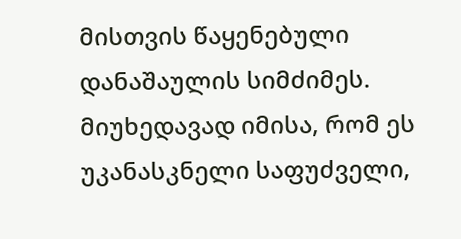მისთვის წაყენებული დანაშაულის სიმძიმეს. მიუხედავად იმისა, რომ ეს უკანასკნელი საფუძველი,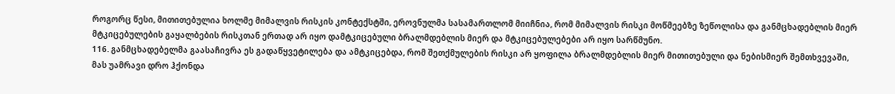როგორც წესი, მითითებულია ხოლმე მიმალვის რისკის კონტექსტში, ეროვნულმა სასამართლომ მიიჩნია, რომ მიმალვის რისკი მოწმეებზე ზეწოლისა და განმცხადებლის მიერ მტკიცებულების გაყალბების რისკთან ერთად არ იყო დამტკიცებული ბრალმდებლის მიერ და მტკიცებულებები არ იყო სარწმუნო.
116. განმცხადებელმა გაასაჩივრა ეს გადაწყვეტილება და ამტკიცებდა, რომ შეთქმულების რისკი არ ყოფილა ბრალმდებლის მიერ მითითებული და ნებისმიერ შემთხვევაში, მას უამრავი დრო ჰქონდა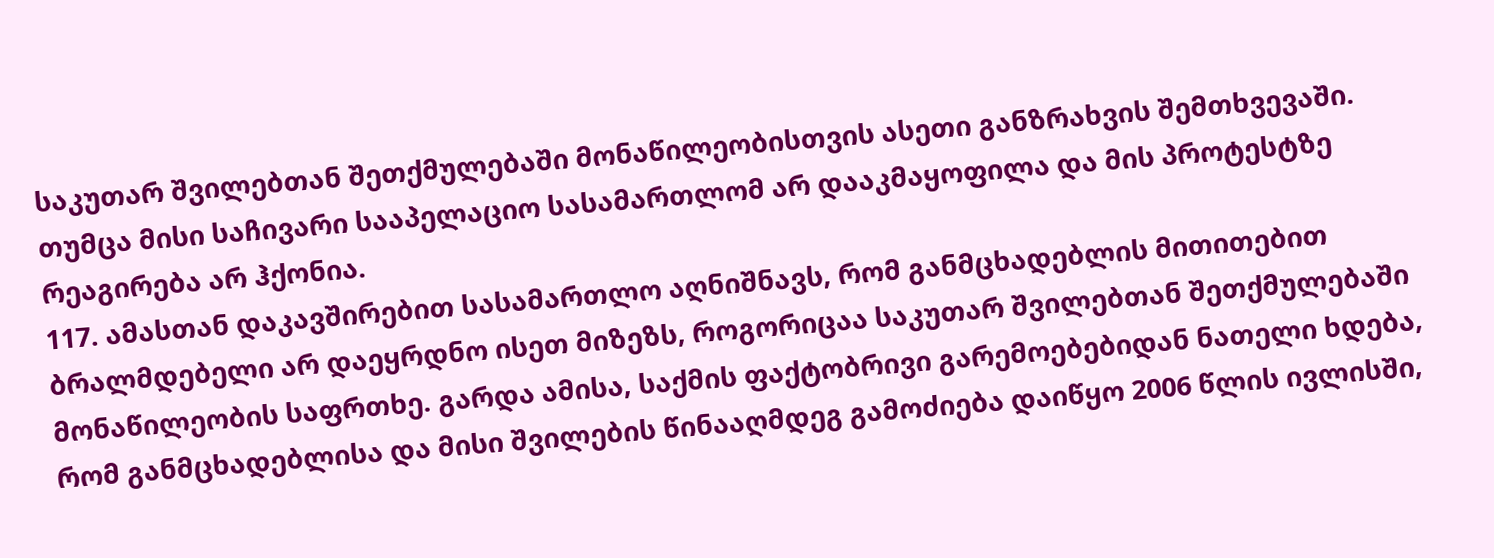საკუთარ შვილებთან შეთქმულებაში მონაწილეობისთვის ასეთი განზრახვის შემთხვევაში. თუმცა მისი საჩივარი სააპელაციო სასამართლომ არ დააკმაყოფილა და მის პროტესტზე რეაგირება არ ჰქონია.
117. ამასთან დაკავშირებით სასამართლო აღნიშნავს, რომ განმცხადებლის მითითებით ბრალმდებელი არ დაეყრდნო ისეთ მიზეზს, როგორიცაა საკუთარ შვილებთან შეთქმულებაში მონაწილეობის საფრთხე. გარდა ამისა, საქმის ფაქტობრივი გარემოებებიდან ნათელი ხდება, რომ განმცხადებლისა და მისი შვილების წინააღმდეგ გამოძიება დაიწყო 2006 წლის ივლისში,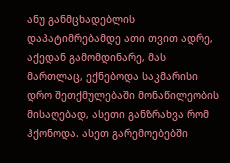ანუ განმცხადებლის დაპატიმრებამდე ათი თვით ადრე, აქედან გამომდინარე, მას მართლაც, ექნებოდა საკმარისი დრო შეთქმულებაში მონაწილეობის მისაღებად, ასეთი განზრახვა რომ ჰქონოდა. ასეთ გარემოებებში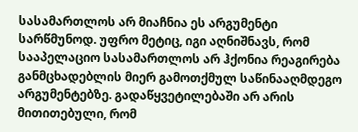სასამართლოს არ მიაჩნია ეს არგუმენტი სარწმუნოდ. უფრო მეტიც, იგი აღნიშნავს, რომ სააპელაციო სასამართლოს არ ჰქონია რეაგირება განმცხადებლის მიერ გამოთქმულ საწინააღმდეგო არგუმენტებზე. გადაწყვეტილებაში არ არის მითითებული, რომ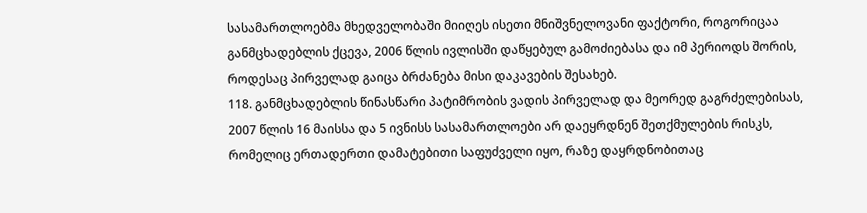სასამართლოებმა მხედველობაში მიიღეს ისეთი მნიშვნელოვანი ფაქტორი, როგორიცაა განმცხადებლის ქცევა, 2006 წლის ივლისში დაწყებულ გამოძიებასა და იმ პერიოდს შორის, როდესაც პირველად გაიცა ბრძანება მისი დაკავების შესახებ.
118. განმცხადებლის წინასწარი პატიმრობის ვადის პირველად და მეორედ გაგრძელებისას, 2007 წლის 16 მაისსა და 5 ივნისს სასამართლოები არ დაეყრდნენ შეთქმულების რისკს, რომელიც ერთადერთი დამატებითი საფუძველი იყო, რაზე დაყრდნობითაც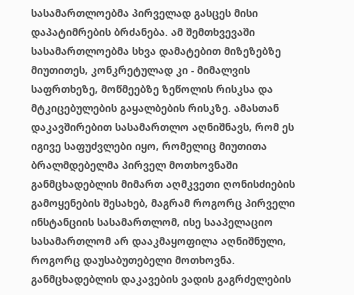სასამართლოებმა პირველად გასცეს მისი დაპატიმრების ბრძანება. ამ შემთხვევაში სასამართლოებმა სხვა დამატებით მიზეზებზე მიუთითეს, კონკრეტულად კი - მიმალვის საფრთხეზე, მოწმეებზე ზეწოლის რისკსა და მტკიცებულების გაყალბების რისკზე. ამასთან დაკავშირებით სასამართლო აღნიშნავს, რომ ეს იგივე საფუძვლები იყო, რომელიც მიუთითა ბრალმდებელმა პირველ მოთხოვნაში განმცხადებლის მიმართ აღმკვეთი ღონისძიების გამოყენების შესახებ, მაგრამ როგორც პირველი ინსტანციის სასამართლომ, ისე სააპელაციო სასამართლომ არ დააკმაყოფილა აღნიშნული, როგორც დაუსაბუთებელი მოთხოვნა. განმცხადებლის დაკავების ვადის გაგრძელების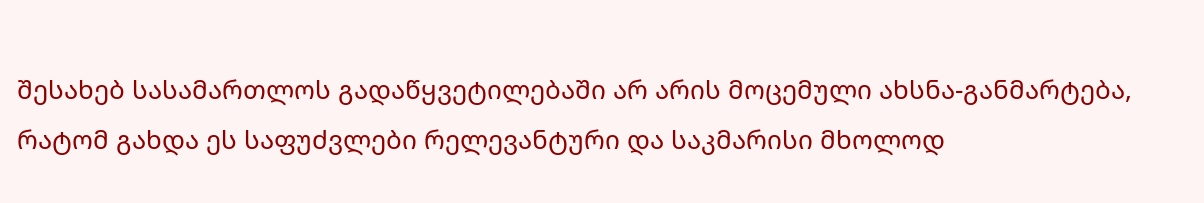შესახებ სასამართლოს გადაწყვეტილებაში არ არის მოცემული ახსნა-განმარტება, რატომ გახდა ეს საფუძვლები რელევანტური და საკმარისი მხოლოდ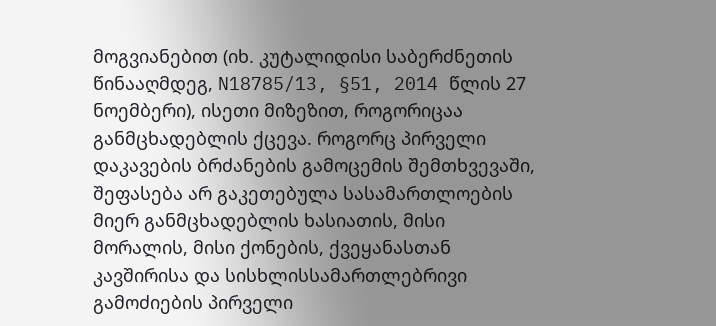მოგვიანებით (იხ. კუტალიდისი საბერძნეთის წინააღმდეგ, N18785/13, §51, 2014 წლის 27 ნოემბერი), ისეთი მიზეზით, როგორიცაა განმცხადებლის ქცევა. როგორც პირველი დაკავების ბრძანების გამოცემის შემთხვევაში, შეფასება არ გაკეთებულა სასამართლოების მიერ განმცხადებლის ხასიათის, მისი მორალის, მისი ქონების, ქვეყანასთან კავშირისა და სისხლისსამართლებრივი გამოძიების პირველი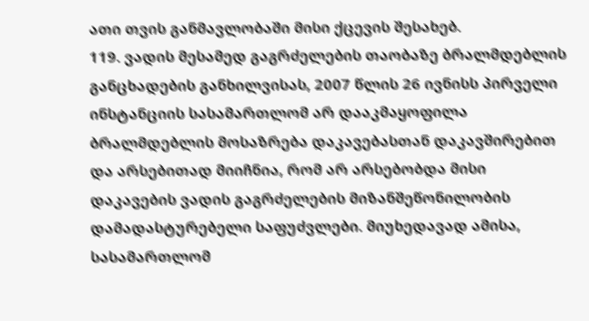ათი თვის განმავლობაში მისი ქცევის შესახებ.
119. ვადის მესამედ გაგრძელების თაობაზე ბრალმდებლის განცხადების განხილვისას, 2007 წლის 26 ივნისს პირველი ინსტანციის სასამართლომ არ დააკმაყოფილა ბრალმდებლის მოსაზრება დაკავებასთან დაკავშირებით და არსებითად მიიჩნია, რომ არ არსებობდა მისი დაკავების ვადის გაგრძელების მიზანშეწონილობის დამადასტურებელი საფუძვლები. მიუხედავად ამისა, სასამართლომ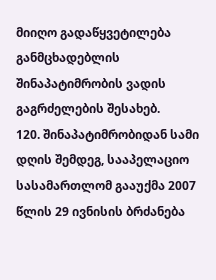მიიღო გადაწყვეტილება განმცხადებლის შინაპატიმრობის ვადის გაგრძელების შესახებ.
120. შინაპატიმრობიდან სამი დღის შემდეგ, სააპელაციო სასამართლომ გააუქმა 2007 წლის 29 ივნისის ბრძანება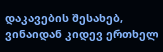დაკავების შესახებ, ვინაიდან კიდევ ერთხელ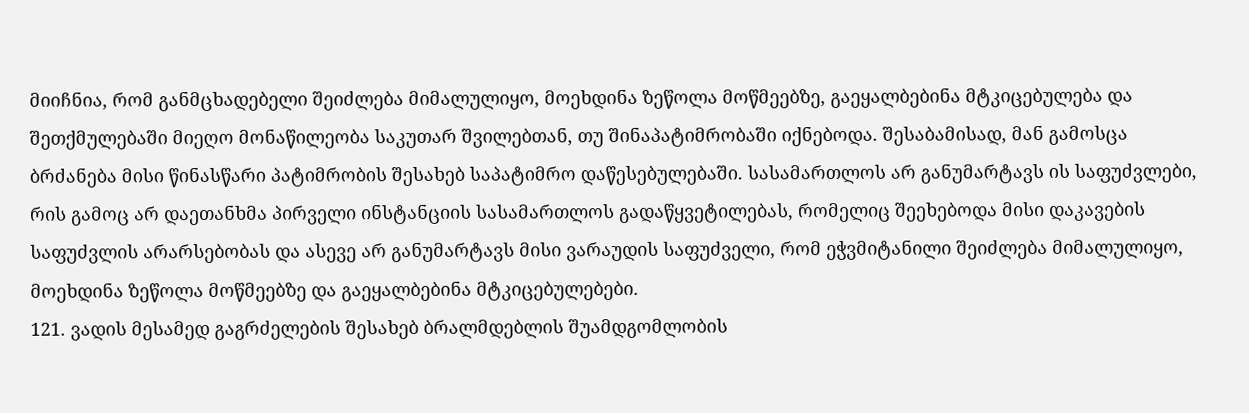მიიჩნია, რომ განმცხადებელი შეიძლება მიმალულიყო, მოეხდინა ზეწოლა მოწმეებზე, გაეყალბებინა მტკიცებულება და შეთქმულებაში მიეღო მონაწილეობა საკუთარ შვილებთან, თუ შინაპატიმრობაში იქნებოდა. შესაბამისად, მან გამოსცა ბრძანება მისი წინასწარი პატიმრობის შესახებ საპატიმრო დაწესებულებაში. სასამართლოს არ განუმარტავს ის საფუძვლები, რის გამოც არ დაეთანხმა პირველი ინსტანციის სასამართლოს გადაწყვეტილებას, რომელიც შეეხებოდა მისი დაკავების საფუძვლის არარსებობას და ასევე არ განუმარტავს მისი ვარაუდის საფუძველი, რომ ეჭვმიტანილი შეიძლება მიმალულიყო, მოეხდინა ზეწოლა მოწმეებზე და გაეყალბებინა მტკიცებულებები.
121. ვადის მესამედ გაგრძელების შესახებ ბრალმდებლის შუამდგომლობის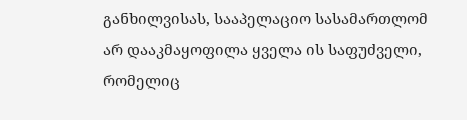განხილვისას, სააპელაციო სასამართლომ არ დააკმაყოფილა ყველა ის საფუძველი, რომელიც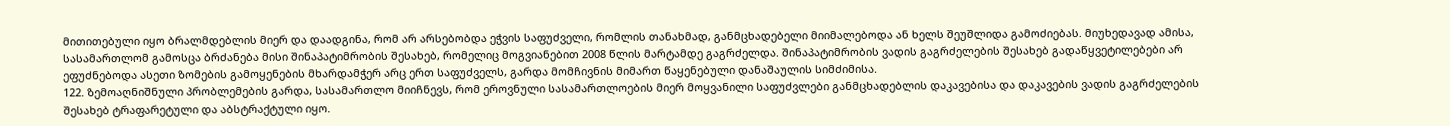მითითებული იყო ბრალმდებლის მიერ და დაადგინა, რომ არ არსებობდა ეჭვის საფუძველი, რომლის თანახმად, განმცხადებელი მიიმალებოდა ან ხელს შეუშლიდა გამოძიებას. მიუხედავად ამისა, სასამართლომ გამოსცა ბრძანება მისი შინაპატიმრობის შესახებ, რომელიც მოგვიანებით 2008 წლის მარტამდე გაგრძელდა. შინაპატიმრობის ვადის გაგრძელების შესახებ გადაწყვეტილებები არ ეფუძნებოდა ასეთი ზომების გამოყენების მხარდამჭერ არც ერთ საფუძველს, გარდა მომჩივნის მიმართ წაყენებული დანაშაულის სიმძიმისა.
122. ზემოაღნიშნული პრობლემების გარდა, სასამართლო მიიჩნევს, რომ ეროვნული სასამართლოების მიერ მოყვანილი საფუძვლები განმცხადებლის დაკავებისა და დაკავების ვადის გაგრძელების შესახებ ტრაფარეტული და აბსტრაქტული იყო.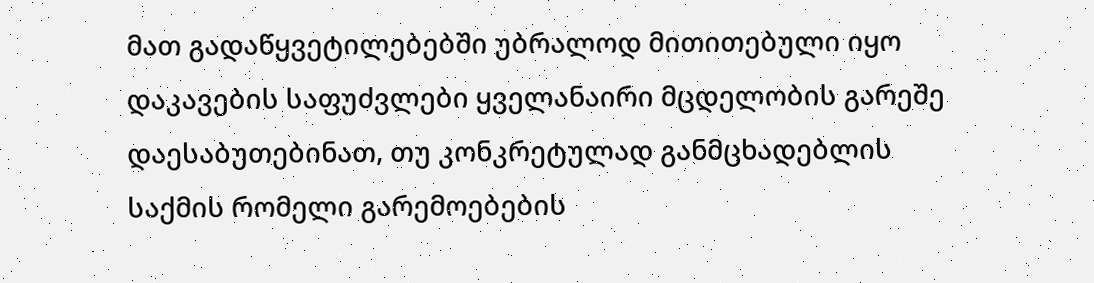მათ გადაწყვეტილებებში უბრალოდ მითითებული იყო დაკავების საფუძვლები ყველანაირი მცდელობის გარეშე დაესაბუთებინათ, თუ კონკრეტულად განმცხადებლის საქმის რომელი გარემოებების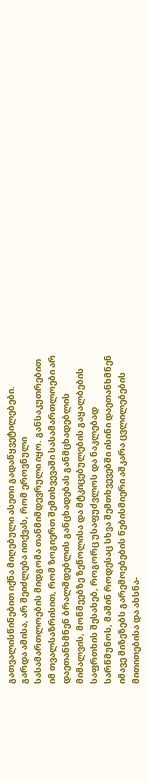გათვალისწინებით იქნა მიღებული ასეთი გადაწყვეტილებები. გარდა ამისა, არ შეიძლება ითქვას, რომ ეროვნული სასამართლოების მიდგომა თანმიმდევრული იყო. განსაკუთრებით იმ თვალსაზრისით, რომ ზოგიერთ შემთხვევაში სასამართლოები არ დაეთანხმნენ ბრალმდებლის განცხადებას განმცხადებლის მიმალვის, მოწმეებზე ზეწოლისა და მტკიცებულების გაყალბების საფრთხის შესახებ, როგორც უსაფუძვლოს და ნაკლებად სარწმუნოს, მაშინ როდესაც სხვა შემთხვევებში ისინი დაეთანხმნენ იმავე მიზეზებს გარემოებების ნებისმიერი აშკარა ცვლილებების მითითებისა და ახსნა-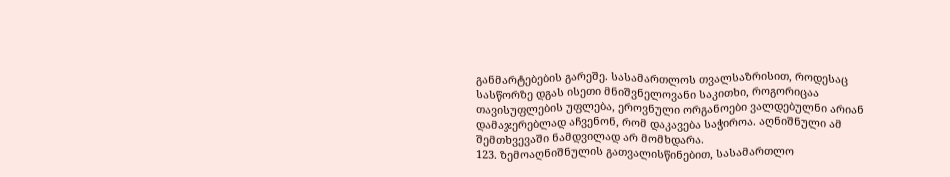განმარტებების გარეშე. სასამართლოს თვალსაზრისით, როდესაც სასწორზე დგას ისეთი მნიშვნელოვანი საკითხი, როგორიცაა თავისუფლების უფლება, ეროვნული ორგანოები ვალდებულნი არიან დამაჯერებლად აჩვენონ, რომ დაკავება საჭიროა. აღნიშნული ამ შემთხვევაში ნამდვილად არ მომხდარა.
123. ზემოაღნიშნულის გათვალისწინებით, სასამართლო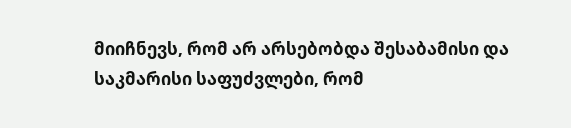მიიჩნევს, რომ არ არსებობდა შესაბამისი და საკმარისი საფუძვლები, რომ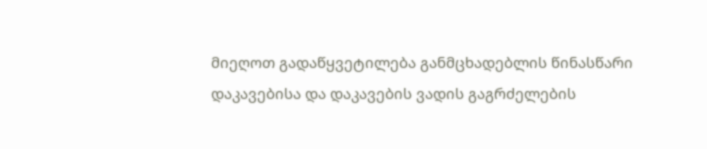მიეღოთ გადაწყვეტილება განმცხადებლის წინასწარი დაკავებისა და დაკავების ვადის გაგრძელების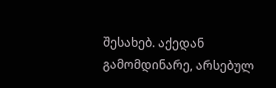შესახებ. აქედან გამომდინარე, არსებულ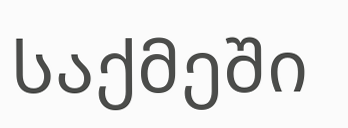საქმეში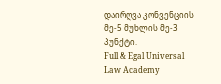დაირღვა კონვენციის მე-5 მუხლის მე-3 პუნქტი.
Full & Egal Universal Law Academy